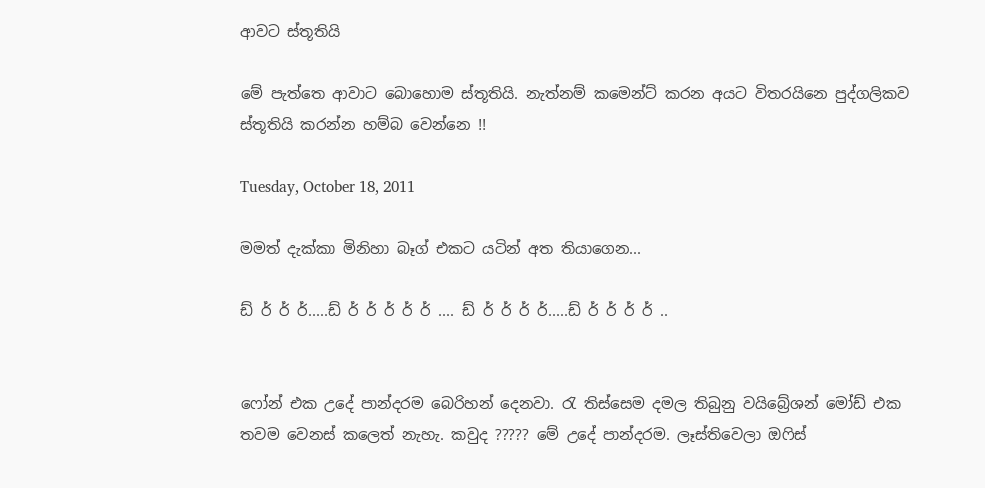ආවට ස්තූතියි

මේ පැත්තෙ ආවාට බොහොම ස්තූතියි. නැත්නම් කමෙන්ට් කරන අයට විතරයිනෙ පුද්ගලිකව ස්තූතියි කරන්න හම්බ වෙන්නෙ !!

Tuesday, October 18, 2011

මමත් දැක්කා මිනිහා බෑග් එකට යටින් අත තියාගෙන...

ඩ් ර් ර් ර්.....ඩ් ර් ර් ර් ර් ර් .... ඩ් ර් ර් ර් ර්.....ඩ් ර් ර් ර් ර් ..


ෆෝන් එක උදේ පාන්දරම බෙරිහන් දෙනවා. රැ තිස්සෙම දමල තිබුනු වයිබ්‍රේශන් මෝඩ් එක තවම වෙනස් කලෙත් නැහැ. කවුද ????? මේ උදේ පාන්දරම. ලෑස්තිවෙලා ඔෆිස්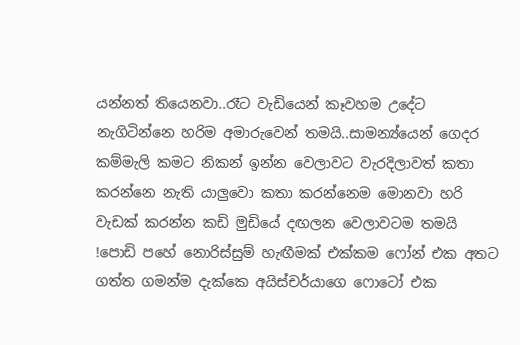යන්නත් තියෙනවා..රෑට වැඩියෙන් කෑවහම උදේට නැගිටින්නෙ හරිම අමාරුවෙන් තමයි..සාමන්‍ය්යෙන් ගෙදර කම්මැලි කමට නිකන් ඉන්න වෙලාවට වැරදිලාවත් කතා කරන්නෙ නැති යාලුවො කතා කරන්නෙම මොනවා හරි වැඩක් කරන්න කඩි මුඩියේ දඟලන වෙලාවටම තමයි !පොඩි පහේ නොරිස්සුම් හැඟීමක් එක්කම ෆෝන් එක අතට ගත්ත ගමන්ම දැක්කෙ අයිස්චර්යාගෙ ෆොටෝ එක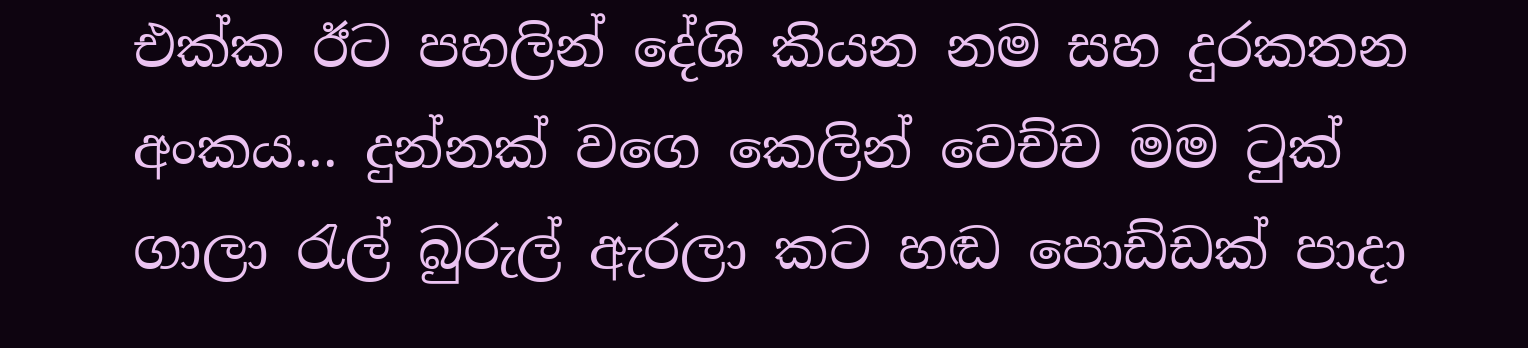එක්ක ඊට පහලින් දේශි කියන නම සහ දුරකතන අංකය... දුන්නක් වගෙ කෙලින් වෙච්ච මම ටුක් ගාලා රැල් බුරුල් ඇරලා කට හඬ පොඩ්ඩක් පාදා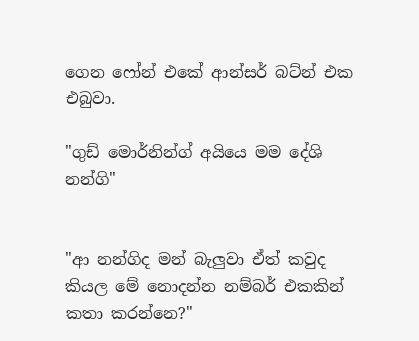ගෙන ෆෝන් එකේ ආන්සර් බට්න් එක එබුවා.

"ගුඩ් මොර්නින්ග් අයියෙ මම දේශි නන්ගි"


"ආ නන්ගිද මන් බැලුවා ඒත් කවුද කියල මේ නොදන්න නම්බර් එකකින් කතා කරන්නෙ?"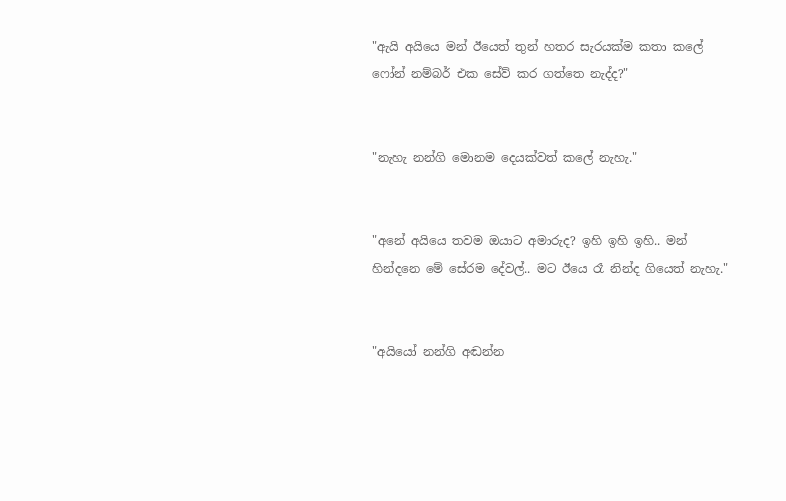"ඇයි අයියෙ මන් ඊයෙත් තුන් හතර සැරයක්ම කතා කලේ ෆෝන් නම්බර් එක සේව් කර ගත්තෙ නැද්ද?"


"නැහැ නන්ගි මොනම දෙයක්වත් කලේ නැහැ."


"අනේ අයියෙ තවම ඔයාට අමාරුද? ඉහි ඉහි ඉහි.. මන් හින්දනෙ මේ සේරම දේවල්.. මට ඊයෙ රෑ නින්ද ගියෙත් නැහැ."


"අයියෝ නන්ගි අඬන්න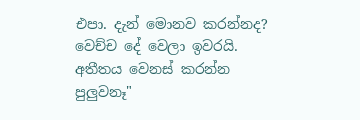එපා. දැන් මොනව කරන්නද? වෙච්ච දේ වෙලා ඉවරයි. අතීතය වෙනස් කරන්න පුලුවනෑ"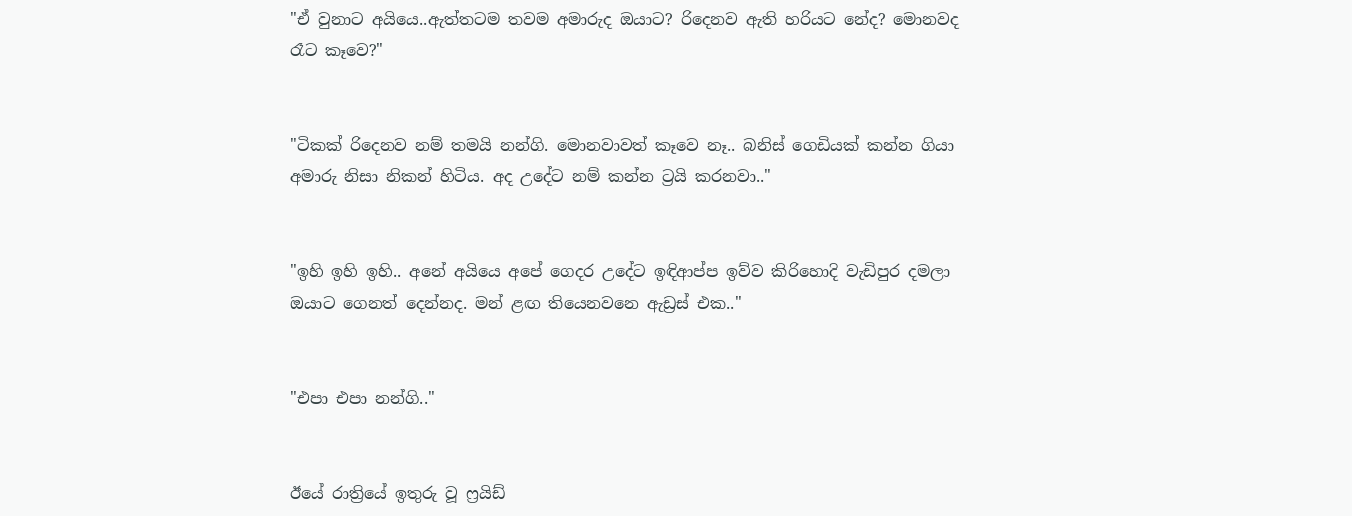"ඒ වුනාට අයියෙ..ඇත්තටම තවම අමාරුද ඔයාට? රිදෙනව ඇති හරියට නේද? මොනවද රෑට කෑවෙ?"


"ටිකක් රිදෙනව නම් තමයි නන්ගි. මොනවාවත් කෑවෙ නෑ.. බනිස් ගෙඩියක් කන්න ගියා අමාරු නිසා නිකන් හිටිය. අද උදේට නම් කන්න ට්‍රයි කරනවා.."


"ඉහි ඉහි ඉහි.. අනේ අයියෙ අපේ ගෙදර උදේට ඉඳිආප්ප ඉව්ව කිරිහොදි වැඩිපුර දමලා ඔයාට ගෙනත් දෙන්නද. මන් ළඟ තියෙනවනෙ ඇඩ්‍රස් එක.."


"එපා එපා නන්ගි.."


ඊයේ රාත්‍රියේ ඉතුරු වූ ෆ්‍රයිඩ්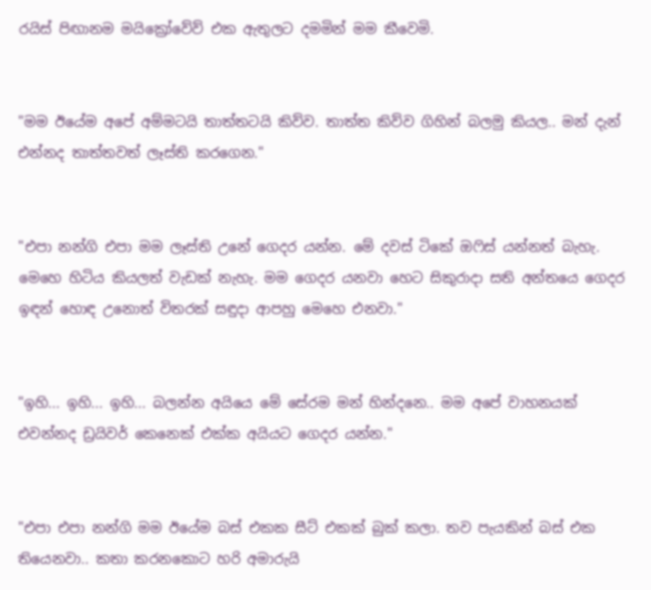රයිස් පිඟානම මයික්‍රෝවේව් එක ඇතුලට දමමින් මම කීවෙමි.


"මම ඊයේම අපේ අම්මටයි තාත්තටයි කිව්ව. තාත්ත කිව්ව ගිහින් බලමු කියල.. මන් දැන් එන්නද තාත්තවත් ලෑස්ති කරගෙන."


"එපා නන්ගි එපා මම ලෑස්ති උනේ ගෙදර යන්න. මේ දවස් ටිකේ ඔෆිස් යන්නත් බැහැ. මෙහෙ හිටිය කියලත් වැඩක් නැහැ. මම ගෙදර යනවා හෙට සිකුරාදා සති අන්තයෙ ගෙදර ඉඳන් හොඳ උනොත් විතරක් සඳුදා ආපහු මෙහෙ එනවා."


"ඉහි... ඉහි... ඉහි... බලන්න අයියෙ මේ සේරම මන් හින්දනෙ.. මම අපේ වාහනයක් එවන්නද ඩ්‍රයිවර් කෙනෙක් එක්ක අයියට ගෙදර යන්න."


"එපා එපා නන්ගි මම ඊයේම බස් එකක සීට් එකක් බුක් කලා. තව පැයකින් බස් එක තියෙනවා.. කතා කරනකොට හරි අමාරුයි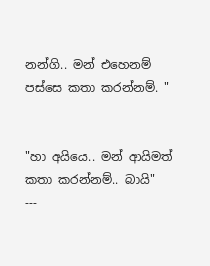නන්ගි.. මන් එහෙනම් පස්සෙ කතා කරන්නම්. "


"හා අයියෙ.. මන් ආයිමත් කතා කරන්නම්.. බායි"
---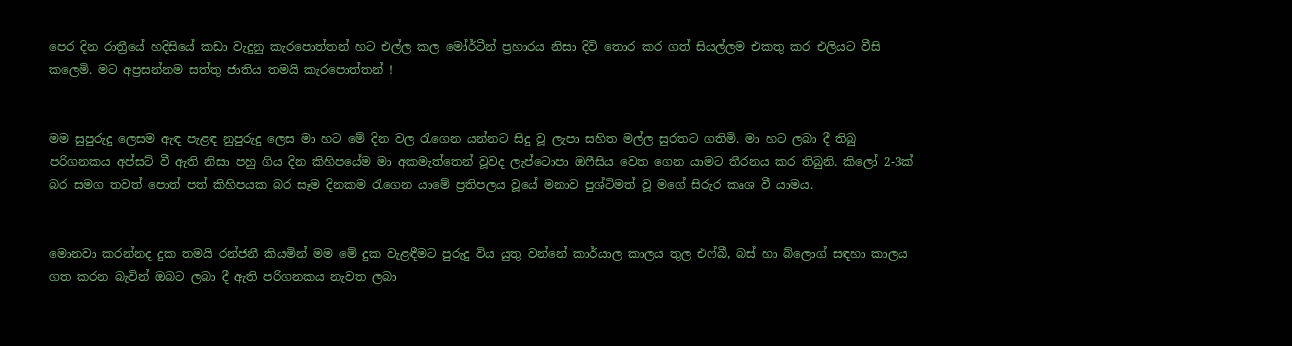පෙර දින රාත්‍රීයේ හදිසියේ කඩා වැදුනු කැරපොත්තන් හට එල්ල කල මෝර්ටීන් ප්‍රහාරය නිසා දිවි තොර කර ගත් සියල්ලම එකතු කර එලියට වීසි කලෙමි. මට අප්‍රසන්නම සත්තු ජාතිය තමයි කැරපොත්තන් !


මම සුපුරුදු ලෙසම ඇඳ පැළඳ නුපුරුදු ලෙස මා හට මේ දින වල රැගෙන යන්නට සිදු වූ ලැපා සහිත මල්ල සුරතට ගතිමි. මා හට ලබා දී තිබු පරිගනකය අප්සට් වී ඇති නිසා පහු ගිය දින කිහිපයේම මා අකමැත්තෙන් වූවද ලැප්ටොපා ඔෆීසිය වෙත ගෙන යාමට තීරනය කර තිබුනි. කිලෝ 2-3ක් බර සමග තවත් පොත් පත් කිහිපයක බර සෑම දිනකම රැගෙන යාමේ ප්‍රතිපලය වූයේ මනාව පුශ්ටිමත් වූ මගේ සිරුර කෘශ වී යාමය.


මොනවා කරන්නද දුක තමයි රන්ජනී කියමින් මම මේ දුක වැළඳීමට පුරුදු විය යුතු වන්නේ කාර්යාල කාලය තුල එෆ්බී, බස් හා බ්ලොග් සඳහා කාලය ගත කරන බැවින් ඔබට ලබා දී ඇති පරිගනකය නැවත ලබා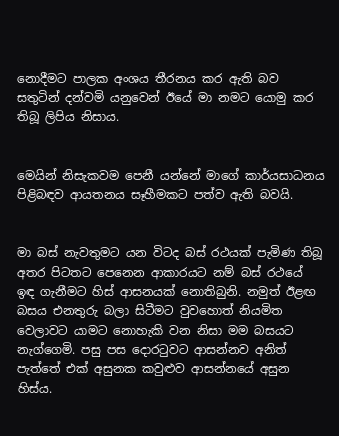නොදීමට පාලක අංශය තීරනය කර ඇති බව සතුටින් දන්වමි යනුවෙන් ඊයේ මා නමට යොමු කර තිබූ ලිපිය නිසාය.


මෙයින් නිසැකවම පෙනී යන්නේ මාගේ කාර්යසාධනය පිළිබඳව ආයතනය සෑහීමකට පත්ව ඇති බවයි.


මා බස් නැවතුමට යන විටද බස් රථයක් පැමිණ තිබූ අතර පිටතට පෙනෙන ආකාරයට නම් බස් රථයේ ඉඳ ගැනීමට හිස් ආසනයක් නොතිබුනි. නමුත් ඊළඟ බසය එනතුරු බලා සිටීමට වුවහොත් නියමිත වෙලාවට යාමට නොහැකි වන නිසා මම බසයට නැග්ගෙමි. පසු පස දොරටුවට ආසන්නව අනිත් පැත්තේ එක් අසුනක කවුළුව ආසන්නයේ අසුන හිස්ය.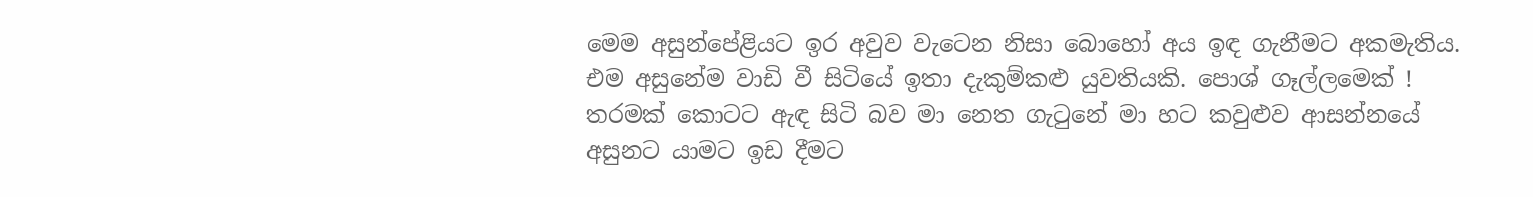මෙම අසුන්පේළියට ඉර අවුව වැටෙන නිසා බොහෝ අය ඉඳ ගැනීමට අකමැතිය. එම අසුනේම වාඩි වී සිටියේ ඉතා දැකුම්කළු යුවතියකි. පොශ් ගෑල්ලමෙක් ! තරමක් කොටට ඇඳ සිටි බව මා නෙත ගැටුනේ මා හට කවුළුව ආසන්නයේ අසුනට යාමට ඉඩ දීමට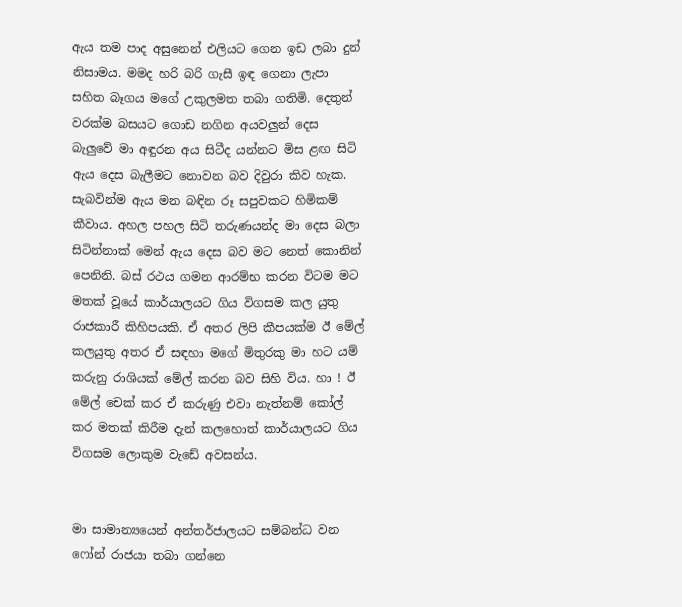ඇය තම පාද අසුනෙන් එලියට ගෙන ඉඩ ලබා දුන් නිසාමය. මමද හරි බරි ගැසී ඉඳ ගෙනා ලැපා සහිත බෑගය මගේ උකුලමත තබා ගතිමි. දෙතුන් වරක්ම බසයට ගොඩ නගින අයවලුන් දෙස බැලුවේ මා අඳුරන අය සිටීද යන්නට මිස ළඟ සිටි ඇය දෙස බැලීමට නොවන බව දිවුරා කිව හැක. සැබවින්ම ඇය මන බඳින රූ සපුවකට හිමිකම් කීවාය. අහල පහල සිටි තරුණයන්ද මා දෙස බලා සිටින්නාක් මෙන් ඇය දෙස බව මට නෙත් කොනින් පෙනිනි. බස් රථය ගමන ආරම්භ කරන විටම මට මතක් වූයේ කාර්යාලයට ගිය විගසම කල යුතු රාජකාරී කිහිපයකි. ඒ අතර ලිපි කීපයක්ම ඊ මේල් කලයුතු අතර ඒ සඳහා මගේ මිතුරකු මා හට යම් කරුනු රාශියක් මේල් කරන බව සිහි විය. හා ! ඊ මේල් චෙක් කර ඒ කරුණු එවා නැත්නම් කෝල් කර මතක් කිරීම දැන් කලහොත් කාර්යාලයට ගිය විගසම ලොකුම වැඩේ අවසන්ය.


මා සාමාන්‍යයෙන් අන්තර්ජාලයට සම්බන්ධ වන ෆෝන් රාජයා තබා ගන්නෙ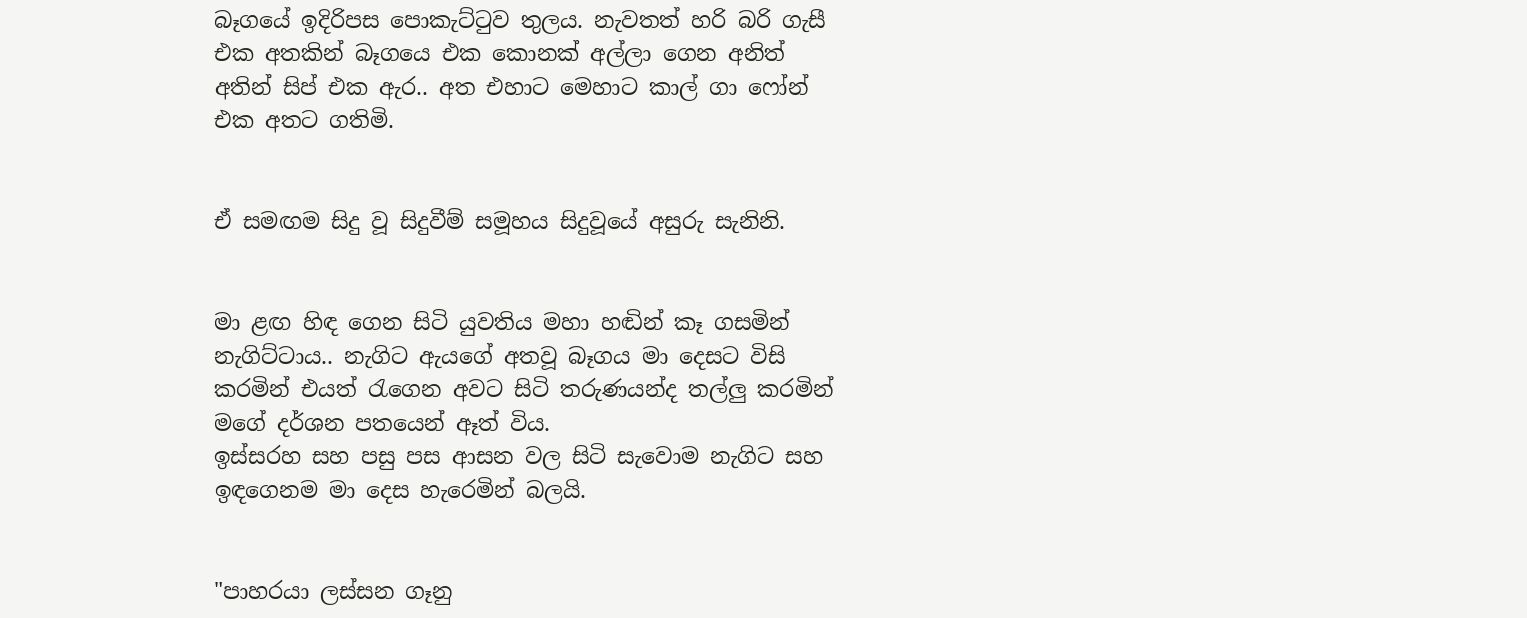බෑගයේ ඉදිරිපස පොකැට්ටුව තුලය. නැවතත් හරි බරි ගැසී එක අතකින් බෑගයෙ එක කොනක් අල්ලා ගෙන අනිත් අතින් සිප් එක ඇර.. අත එහාට මෙහාට කාල් ගා ෆෝන් එක අතට ගතිමි.


ඒ සමඟම සිදු වූ සිදුවීම් සමූහය සිදුවූයේ අසුරු සැනිනි.


මා ළඟ හිඳ ගෙන සිටි යුවතිය මහා හඬින් කෑ ගසමින් නැගිට්ටාය.. නැගිට ඇයගේ අතවූ බෑගය මා දෙසට විසි කරමින් එයත් රැගෙන අවට සිටි තරුණයන්ද තල්ලු කරමින් මගේ දර්ශන පතයෙන් ඈත් විය.
ඉස්සරහ සහ පසු පස ආසන වල සිටි සැවොම නැගිට සහ ඉඳගෙනම මා දෙස හැරෙමින් බලයි.


"පාහරයා ලස්සන ගෑනු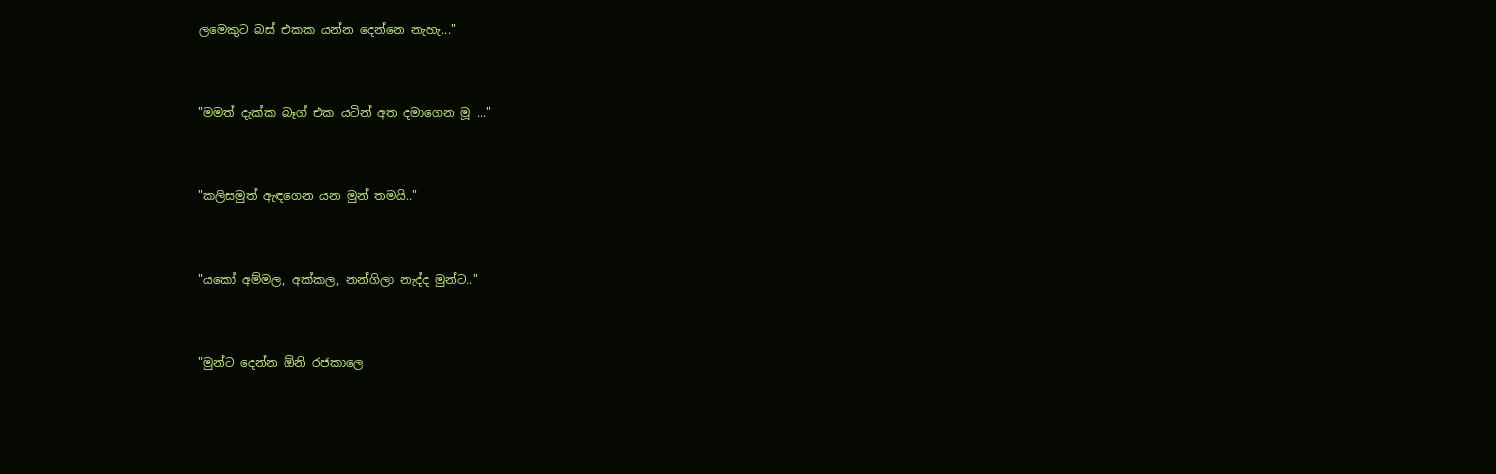ලමෙකුට බස් එකක යන්න දෙන්නෙ නැහැ..."


"මමත් දැක්ක බෑග් එක යටින් අත දමාගෙන මූ ..."


"කලිසමුත් ඇඳගෙන යන මුන් තමයි.."


"යකෝ අම්මල, අක්කල, නන්ගිලා නැද්ද මුන්ට.."


"මුන්ට දෙන්න ඕනි රජකාලෙ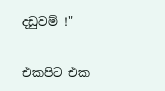දඩුවම් !"


එකපිට එක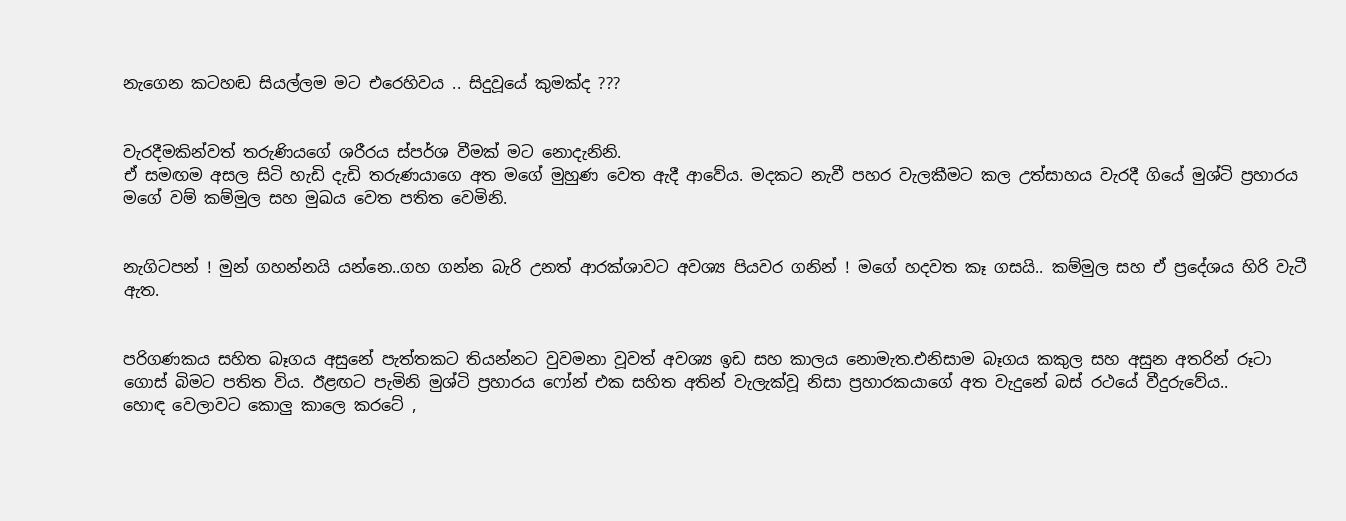නැගෙන කටහඬ සියල්ලම මට එරෙහිවය .. සිදුවූයේ කුමක්ද ???


වැරදීමකින්වත් තරුණියගේ ශරීරය ස්පර්ශ වීමක් මට නොදැනිනි.
ඒ සමඟම අසල සිටි හැඩි දැඩි තරුණයාගෙ අත මගේ මුහුණ වෙත ඇදී ආවේය. මදකට නැවී පහර වැලකීමට කල උත්සාහය වැරදී ගියේ මුශ්ටි ප්‍රහාරය මගේ වම් කම්මුල සහ මුඛය වෙත පතිත වෙමිනි.


නැගිටපන් ! මුන් ගහන්නයි යන්නෙ..ගහ ගන්න බැරි උනත් ආරක්ශාවට අවශ්‍ය පියවර ගනින් ! මගේ හදවත කෑ ගසයි.. කම්මුල සහ ඒ ප්‍රදේශය හිරි වැටී ඇත.


පරිගණකය සහිත බෑගය අසුනේ පැත්තකට තියන්නට වුවමනා වූවත් අවශ්‍ය ඉඩ සහ කාලය නොමැත.එනිසාම බෑගය කකුල සහ අසුන අතරින් රූටා ගොස් බිමට පතිත විය. ඊළඟට පැමිනි මුශ්ටි ප්‍රහාරය ෆෝන් එක සහිත අතින් වැලැක්වූ නිසා ප්‍රහාරකයාගේ අත වැදුනේ බස් රථයේ වීදුරුවේය..
හොඳ වෙලාවට කොලු කාලෙ කරටේ ,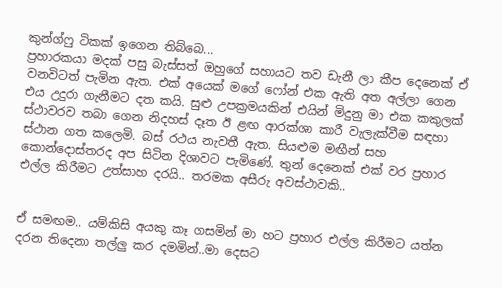කුන්ග්ෆු ටිකක් ඉගෙන තිබ්බෙ...
ප්‍රහාරකයා මදක් පසු බැස්සත් ඔහුගේ සහායට තව ඩැනී ලා කීප දෙනෙක් ඒ වනවිටත් පැමින ඇත. එක් අයෙක් මගේ ෆෝන් එක ඇති අත අල්ලා ගෙන එය උදුරා ගැනීමට දත කයි. සුළු උපක්‍රමයකින් එයින් මිදුනු මා එක කකුලක් ස්ථාවරව තබා ගෙන නිදහස් දෑත ඊ ළඟ ආරක්ශා කාරී වැලැක්වීම සඳහා ස්ථාන ගත කලෙමි. බස් රථය නැවතී ඇත. සියළුම මඟීන් සහ කොන්දොස්තරද අප සිටින දිශාවට පැමිණේ. තුන් දෙනෙක් එක් වර ප්‍රහාර එල්ල කිරීමට උත්සාහ දරයි.. තරමක අසීරු අවස්ථාවකි..


ඒ සමඟම.. යම්කිසි අයකු කෑ ගසමින් මා හට ප්‍රහාර එල්ල කිරීමට යත්න දරන තිදෙනා තල්ලු කර දමමින්..මා දෙසට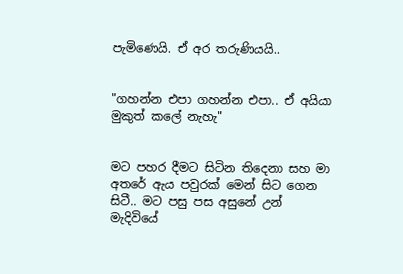පැමිණෙයි. ඒ අර තරුණියයි..


"ගහන්න එපා ගහන්න එපා.. ඒ අයියා මුකුත් කලේ නැහැ"


මට පහර දීමට සිටින තිදෙනා සහ මා අතරේ ඇය පවුරක් මෙන් සිට ගෙන සිටී.. මට පසු පස අසුනේ උන් මැදිවියේ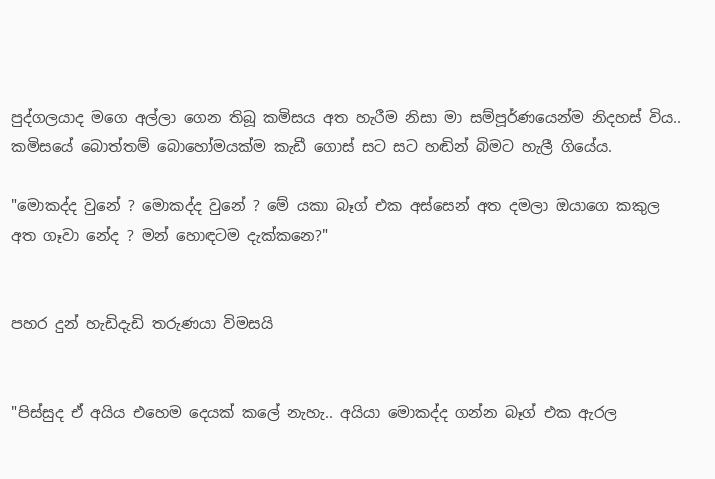පුද්ගලයාද මගෙ අල්ලා ගෙන තිබූ කමිසය අත හැරීම නිසා මා සම්පූර්ණයෙන්ම නිදහස් විය.. කමිසයේ බොත්තම් බොහෝමයක්ම කැඩී ගොස් සට සට හඬින් බිමට හැලී ගියේය.

"මොකද්ද වුනේ ? මොකද්ද වුනේ ? මේ යකා බෑග් එක අස්සෙන් අත දමලා ඔයාගෙ කකුල අත ගෑවා නේද ? මන් හොඳටම දැක්කනෙ?"


පහර දුන් හැඩිදැඩි තරුණයා විමසයි


"පිස්සුද ඒ අයිය එහෙම දෙයක් කලේ නැහැ.. අයියා මොකද්ද ගන්න බෑග් එක ඇරල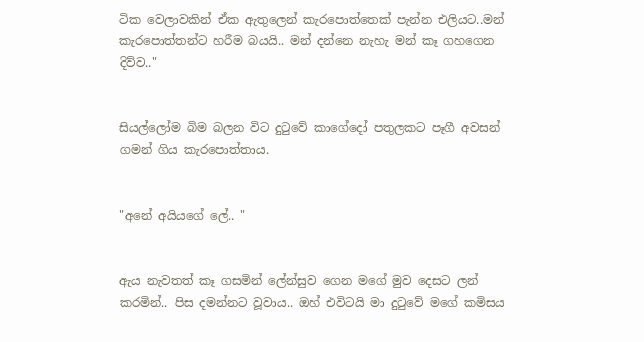ටික වෙලාවකින් ඒක ඇතුලෙන් කැරපොත්තෙක් පැන්න එලියට..මන් කැරපොත්තන්ට හරීම බයයි.. මන් දන්නෙ නැහැ මන් කෑ ගහගෙන දිව්ව.."


සියල්ලෝම බිම බලන විට දුටුවේ කාගේදෝ පතුලකට පෑගී අවසන් ගමන් ගිය කැරපොත්තාය.


"අනේ අයියගේ ලේ.. "


ඇය නැවතත් කෑ ගසමින් ලේන්සුව ගෙන මගේ මුව දෙසට ලන් කරමින්.. පිස දමන්නට වූවාය.. ඔහ් එවිටයි මා දුටුවේ මගේ කමිසය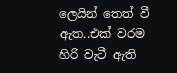ලෙයින් තෙත් වී ඇත..එක් වරම හිරි වැටී ඇති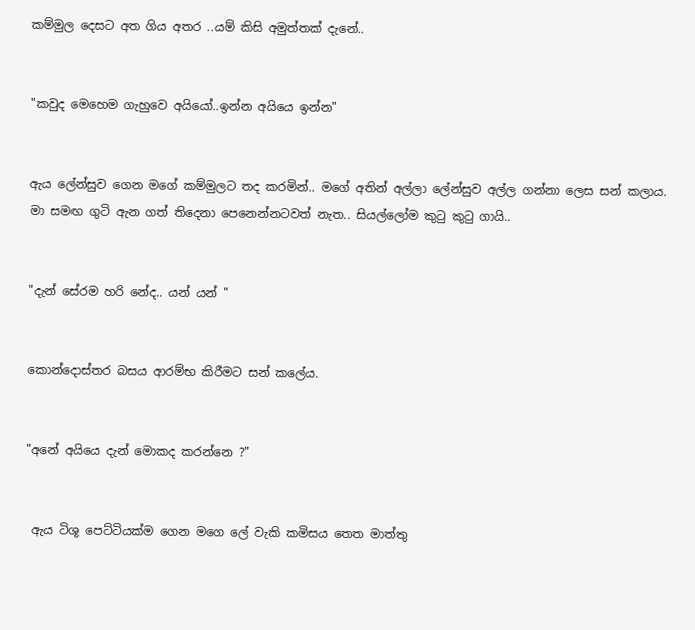කම්මුල දෙසට අත ගිය අතර ..යම් කිසි අමුත්තක් දැනේ..


"කවුද මෙහෙම ගැහුවෙ අයියෝ..ඉන්න අයියෙ ඉන්න"


ඇය ලේන්සුව ගෙන මගේ කම්මුලට තද කරමින්.. මගේ අතින් අල්ලා ලේන්සුව අල්ල ගන්නා ලෙස සන් කලාය. මා සමඟ ගුටි ඇන ගත් තිදෙනා පෙනෙන්නටවත් නැත.. සියල්ලෝම කුටු කුටු ගායි..


"දැන් සේරම හරි නේද.. යන් යන් "


කොන්දොස්තර බසය ආරම්භ කිරීමට සන් කලේය.


"අනේ අයියෙ දැන් මොකද කරන්නෙ ?"


 ඇය ටිශූ පෙට්ටියක්ම ගෙන මගෙ ලේ වැකි කමිසය තෙත මාත්තු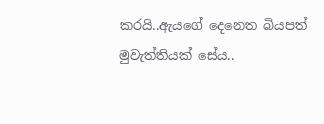කරයි..ඇයගේ දෙනෙත බියපත් මුවැත්තියක් සේය..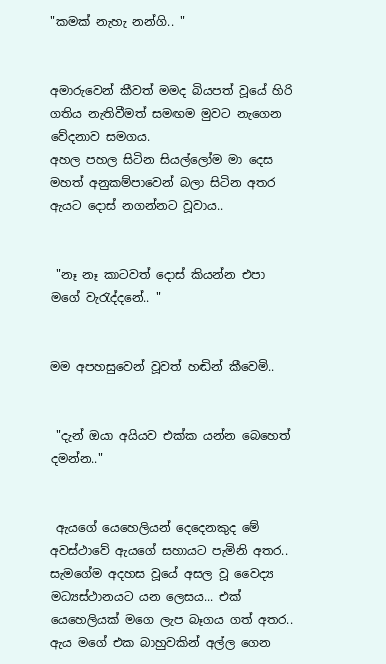"කමක් නැහැ නන්ගි.. "


අමාරුවෙන් කීවත් මමද බියපත් වූයේ හිරි ගතිය නැතිවීමත් සමඟම මුවට නැගෙන වේදනාව සමගය.
අහල පහල සිටින සියල්ලෝම මා දෙස මහත් අනුකම්පාවෙන් බලා සිටින අතර ඇයට දොස් නගන්නට වූවාය..


 "නෑ නෑ කාටවත් දොස් කියන්න එපා මගේ වැරැද්දනේ.. "


මම අපහසුවෙන් වූවත් හඬින් කීවෙමි..


 "දැන් ඔයා අයියව එක්ක යන්න බෙහෙත් දමන්න.."


 ඇයගේ යෙහෙලියන් දෙදෙනකුද මේ අවස්ථාවේ ඇයගේ සහායට පැමිනි අතර.. සැමගේම අදහස වූයේ අසල වූ වෛද්‍ය මධ්‍යස්ථානයට යන ලෙසය... එක් යෙහෙලියක් මගෙ ලැප බෑගය ගත් අතර.. ඇය මගේ එක බාහුවකින් අල්ල ගෙන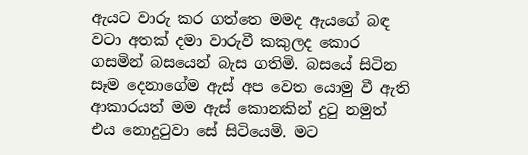ඇයට වාරු කර ගත්තෙ මමද ඇයගේ බඳ වටා අතක් දමා වාරුවී කකුලද කොර ගසමින් බසයෙන් බැස ගතිමි. බසයේ සිටින සෑම දෙනාගේම ඇස් අප වෙත යොමු වී ඇති ආකාරයත් මම ඇස් කොනකින් දුටු නමුත් එය නොදුටුවා සේ සිටියෙමි. මට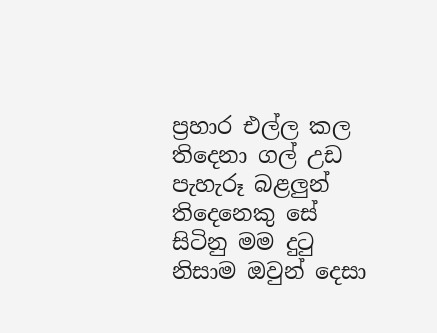ප්‍රහාර එල්ල කල තිදෙනා ගල් උඩ පැහැරූ බළලුන් තිදෙනෙකු සේ සිටිනු මම දුටු නිසාම ඔවුන් දෙසා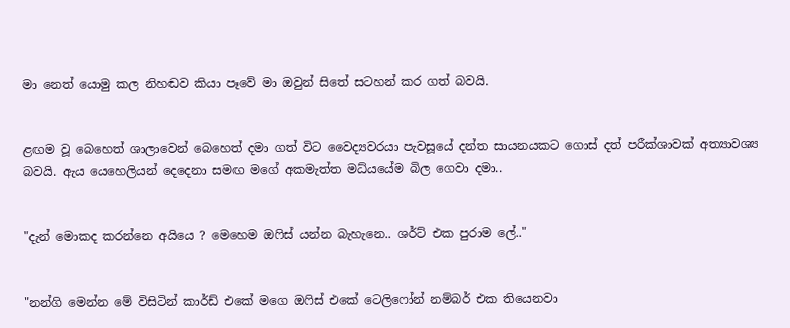මා නෙත් යොමු කල නිහඬව කියා පෑවේ මා ඔවුන් සිතේ සටහන් කර ගත් බවයි.


ළඟම වූ බෙහෙත් ශාලාවෙන් බෙහෙත් දමා ගත් විට වෛද්‍යවරයා පැවසූයේ දන්ත සායනයකට ගොස් දත් පරීක්ශාවක් අත්‍යාවශ්‍ය බවයි. ඇය යෙහෙලියන් දෙදෙනා සමඟ මගේ අකමැත්ත මධ්යයේම බිල ගෙවා දමා..


"දැන් මොකද කරන්නෙ අයියෙ ? මෙහෙම ඔෆිස් යන්න බැහැනෙ.. ශර්ට් එක පුරාම ලේ.."


"නන්ගි මෙන්න මේ විසිටින් කාර්ඩ් එකේ මගෙ ඔෆිස් එකේ ටෙලිෆෝන් නම්බර් එක තියෙනවා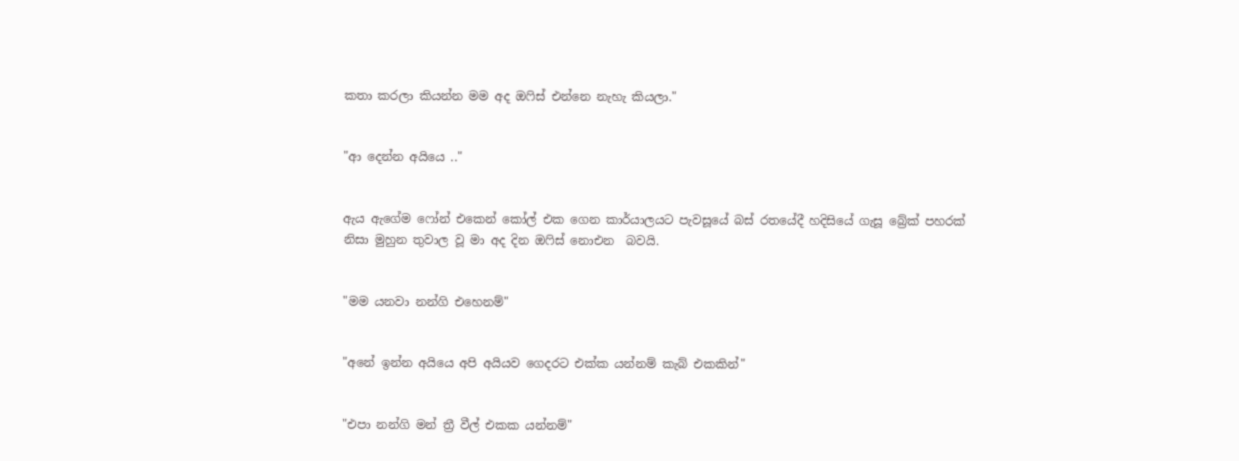කතා කරලා කියන්න මම අද ඔෆිස් එන්නෙ නැහැ කියලා."


"ආ දෙන්න අයියෙ .."


ඇය ඇගේම ෆෝන් එකෙන් කෝල් එක ගෙන කාර්යාලයට පැවසූයේ බස් රතයේදී හදිසියේ ගැසූ බ්‍රේක් පහරක් නිසා මුහුන තුවාල වූ මා අද දින ඔෆිස් නොඑන  බවයි.


"මම යනවා නන්ගි එහෙනම්"


"අනේ ඉන්න අයියෙ අපි අයියව ගෙදරට එක්ක යන්නම් කැබ් එකකින්"


"එපා නන්ගි මන් ත්‍රී වීල් එකක යන්නම්"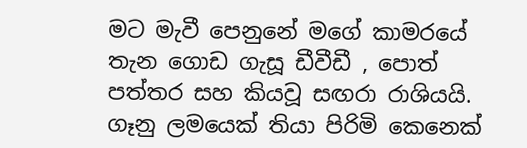මට මැවී පෙනුනේ මගේ කාමරයේ තැන ගොඩ ගැසූ ඩීවීඩී , පොත් පත්තර සහ කියවූ සඟරා රාශියයි. ගෑනු ලමයෙක් තියා පිරිමි කෙනෙක්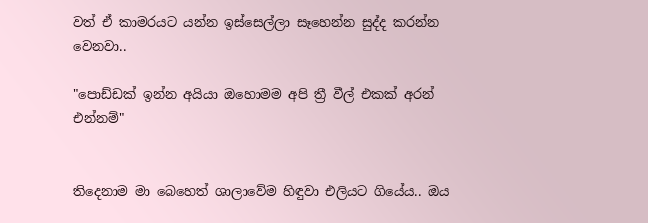වත් ඒ කාමරයට යන්න ඉස්සෙල්ලා සෑහෙන්න සුද්ද කරන්න වෙනවා..

"පොඩ්ඩක් ඉන්න අයියා ඔහොමම අපි ත්‍රී වීල් එකක් අරන් එන්නම්"


තිදෙනාම මා බෙහෙත් ශාලාවේම හිඳුවා එලියට ගියේය.. ඔය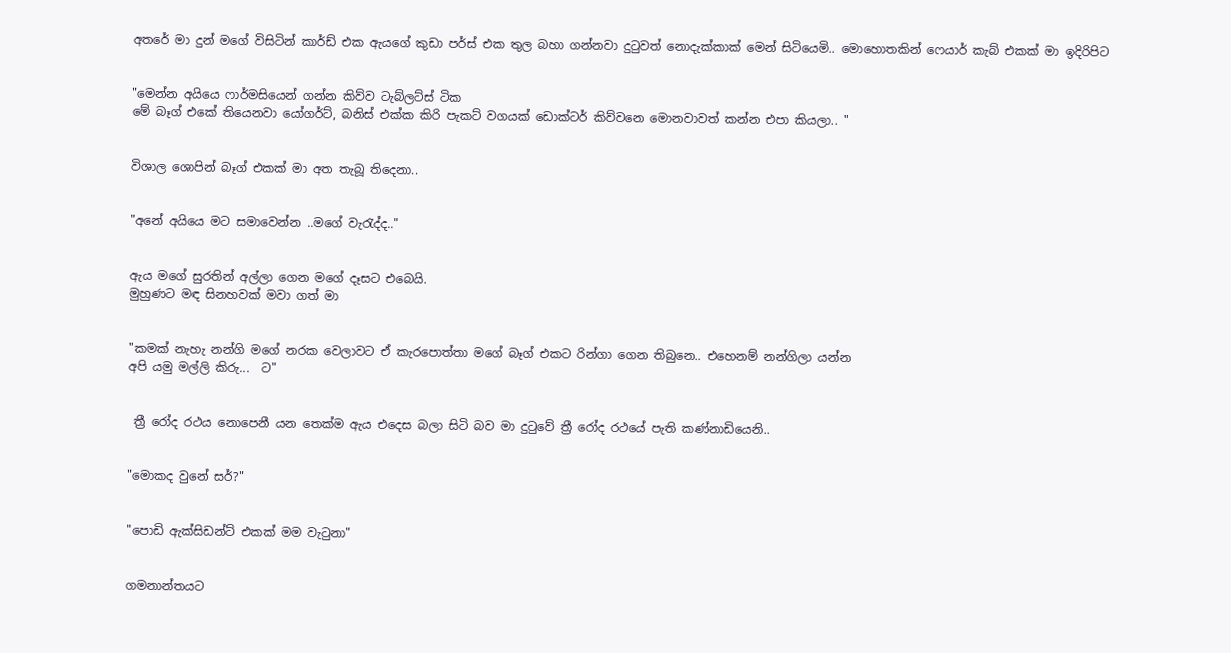අතරේ මා දුන් මගේ විසිටින් කාර්ඩ් එක ඇයගේ කුඩා පර්ස් එක තුල බහා ගන්නවා දුටුවත් නොදැක්කාක් මෙන් සිටියෙමි.. මොහොතකින් ෆෙයාර් කැබ් එකක් මා ඉදිරිපිට


"මෙන්න අයියෙ ෆාර්මසියෙන් ගන්න කිව්ව ටැබ්ලට්ස් ටික
මේ බෑග් එකේ තියෙනවා යෝගර්ට්, බනිස් එක්ක කිරි පැකට් වගයක් ඩොක්ටර් කිව්වනෙ මොනවාවත් කන්න එපා කියලා.. "


විශාල ශොපින් බෑග් එකක් මා අත තැබූ තිදෙනා..


"අනේ අයියෙ මට සමාවෙන්න ..මගේ වැරැද්ද.."


ඇය මගේ සුරතින් අල්ලා ගෙන මගේ දෑසට එබෙයි.
මුහුණට මඳ සිනහවක් මවා ගත් මා


"කමක් නැහැ නන්ගි මගේ නරක වෙලාවට ඒ කැරපොත්තා මගේ බෑග් එකට රින්ගා ගෙන තිබුනෙ.. එහෙනම් නන්ගිලා යන්න
අපි යමු මල්ලි කිරු...  ට"


 ත්‍රී රෝද රථය නොපෙනී යන තෙක්ම ඇය එදෙස බලා සිටි බව මා දුටුවේ ත්‍රී රෝද රථයේ පැති කණ්නාඩියෙනි..


"මොකද වුනේ සර්?"


"පොඩි ඇක්සිඩන්ට් එකක් මම වැටුනා"


ගමනාන්තයට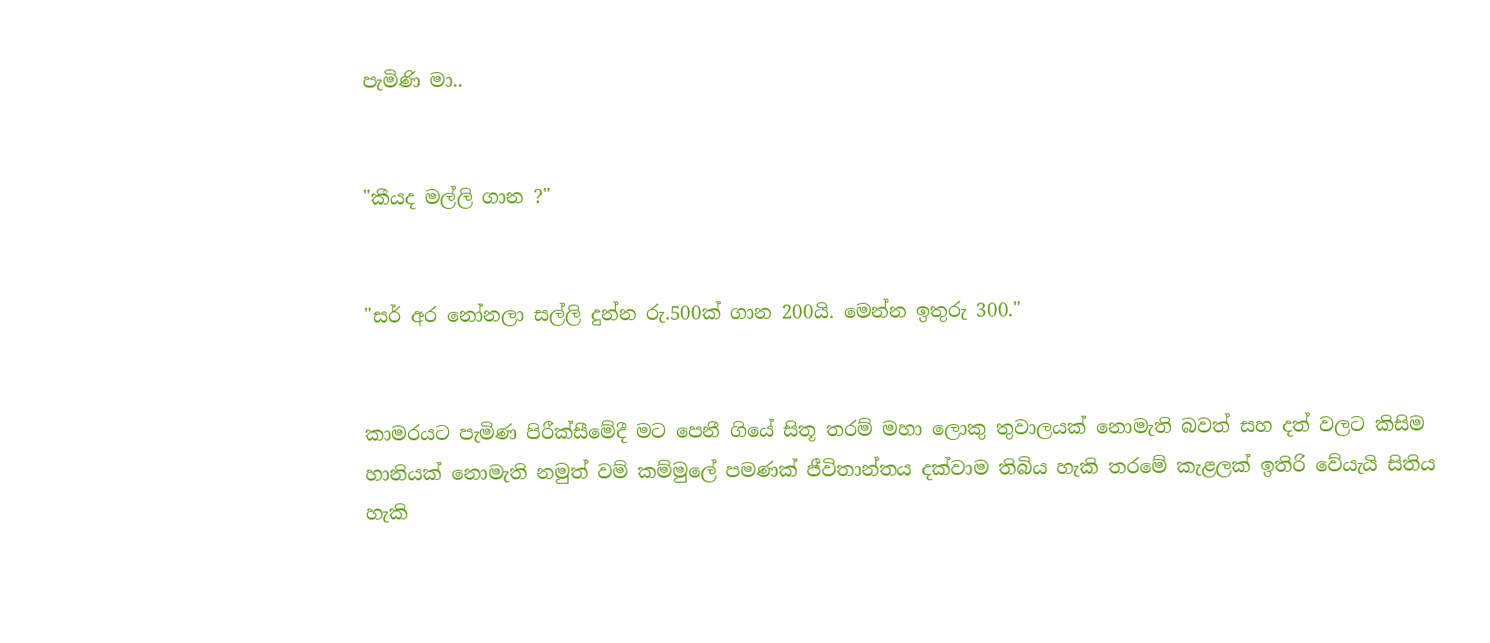පැමිණි මා..


"කීයද මල්ලි ගාන ?"


"සර් අර නෝනලා සල්ලි දුන්න රු.500ක් ගාන 200යි. මෙන්න ඉතුරු 300."


කාමරයට පැමිණ පිරීක්සීමේදී මට පෙනී ගියේ සිතූ තරම් මහා ලොකු තුවාලයක් නොමැති බවත් සහ දත් වලට කිසිම හානියක් නොමැති නමුත් වම් කම්මුලේ පමණක් ජීවිතාන්තය දක්වාම තිබිය හැකි තරමේ කැළලක් ඉතිරි වේයැයි සිතිය හැකි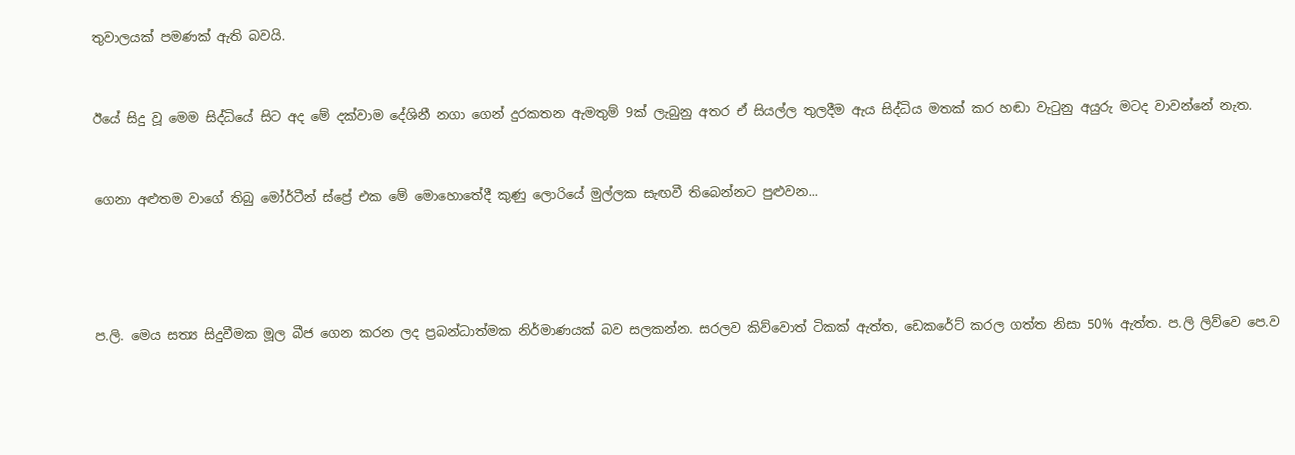තුවාලයක් පමණක් ඇති බවයි.


ඊයේ සිදු වූ මෙම සිද්ධියේ සිට අද මේ දක්වාම දේශිනී නගා ගෙන් දුරකතන ඇමතුම් 9ක් ලැබුනු අතර ඒ සියල්ල තුලදීම ඇය සිද්ධිය මතක් කර හඬා වැටුනු අයුරු මටද වාවන්නේ නැත.


ගෙනා අළුතම වාගේ තිබු මෝර්ටීන් ස්ප්‍රේ එක මේ මොහොතේදී කුණු ලොරියේ මුල්ලක සැඟවී තිබෙන්නට පුළුවන...




ප.ලි. මෙය සත්‍ය සිදුවීමක මූල බීජ ගෙන කරන ලද ප්‍රබන්ධාත්මක නිර්මාණයක් බව සලකන්න. සරලව කිව්වොත් ටිකක් ඇත්ත, ඩෙකරේට් කරල ගත්ත නිසා 50% ඇත්ත. ප.ලි ලිව්වෙ පෙ.ව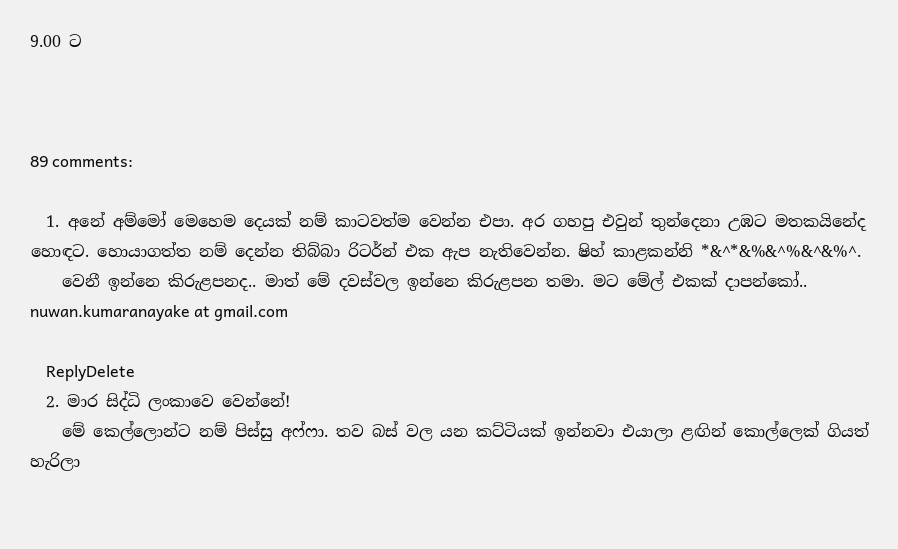9.00 ට



89 comments:

  1. අනේ අම්මෝ මෙහෙම දෙයක් නම් කාටවත්ම වෙන්න එපා. අර ගහපු එවුන් තුන්දෙනා උඹට මතකයිනේද හොඳට. හොයාගත්ත නම් දෙන්න තිබ්බා රිටර්න් එක ඇප නැතිවෙන්න. ෂිහ් කාළකන්නි *&^*&%&^%&^&%^.
    වෙනී ඉන්නෙ කිරුළපනද.. මාත් මේ දවස්වල ඉන්නෙ කිරුළපන තමා. මට මේල් එකක් දාපන්කෝ.. nuwan.kumaranayake at gmail.com

    ReplyDelete
  2. මාර සිද්ධි ලංකාවෙ වෙන්නේ!
    මේ කෙල්ලොන්ට නම් පිස්සු අෆ්ෆා. තව බස් වල යන කට්ටියක් ඉන්නවා එයාලා ළඟින් කොල්ලෙක් ගියත් හැරිලා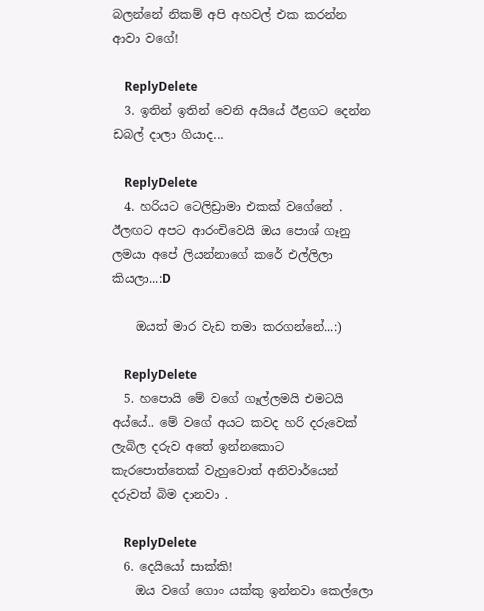බලන්නේ නිකම් අපි අහවල් එක කරන්න ආවා වගේ!

    ReplyDelete
  3. ඉතින් ඉතින් වෙනි අයියේ ඊළගට දෙන්න ඩබල් දාලා ගියාද...

    ReplyDelete
  4. හරියට ටෙලිඩ්‍රාමා එකක් වගේනේ . ඊලඟට අපට ආරංචිවෙයි ඔය පොශ් ගෑනු ලමයා අපේ ලියන්නාගේ කරේ එල්ලිලා කියලා...:D

    ඔයත් මාර වැඩ තමා කරගන්නේ...:)

    ReplyDelete
  5. හපොයි මේ වගේ ගෑල්ලමයි එමටයි අය්යේ.. මේ වගේ අයට කවද හරි දරුවෙක් ලැබිල දරුව අතේ ඉන්නකොට කැරපොත්තෙක් වැහුවොත් අනිවාර්යෙන් දරුවත් බිම දානවා .

    ReplyDelete
  6. දෙයියෝ සාක්කි!
    ඔය වගේ ගොං යක්කු ඉන්නවා කෙල්ලො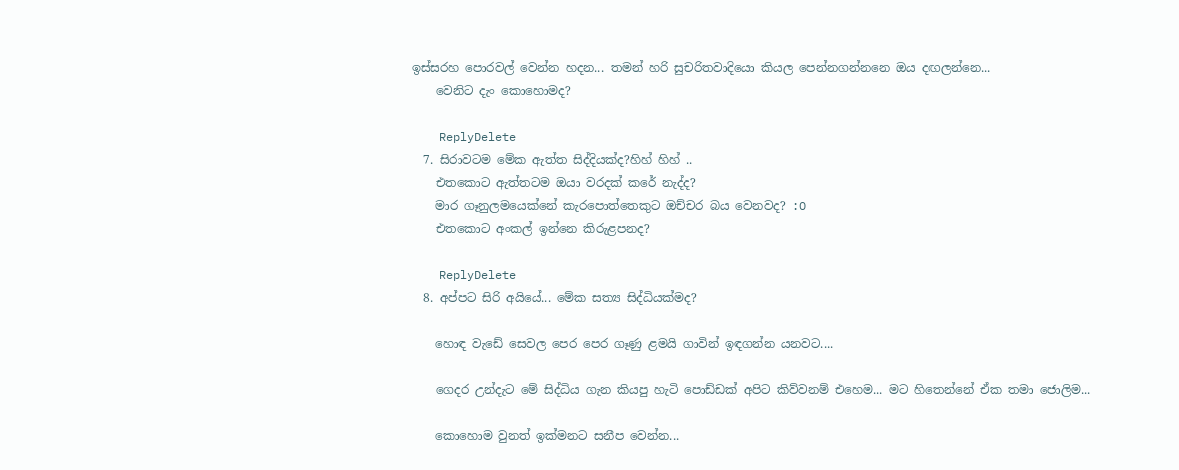ඉස්සරහ පොරවල් වෙන්න හදන... තමන් හරි සුචරිතවාදියො කියල පෙන්නගන්නනෙ ඔය දඟලන්නෙ...
    වෙනිට දැං කොහොමද?

    ReplyDelete
  7. සිරාවටම මේක ඇත්ත සිද්දියක්ද?හිහ් හිහ් ..
    එතකොට ඇත්තටම ඔයා වරදක් කරේ නැද්ද?
    මාර ගෑනුලමයෙක්නේ කැරපොත්තෙකුට ඔච්චර බය වෙනවද? :O
    එතකොට අංකල් ඉන්නෙ කිරුළපනද?

    ReplyDelete
  8. අප්පට සිරි අයියේ... මේක සත්‍ය සිද්ධියක්මද?

    හොඳ වැඩේ සෙවල පෙර පෙර ගෑණු ළමයි ගාවින් ඉඳගන්න යනවට....

    ගෙදර උන්දැට මේ සිද්ධිය ගැන කියපු හැටි පොඩ්ඩක් අපිට කිව්වනම් එහෙම... මට හිතෙන්නේ ඒක තමා ජොලිම...

    කොහොම වුනත් ඉක්මනට සනීප වෙන්න...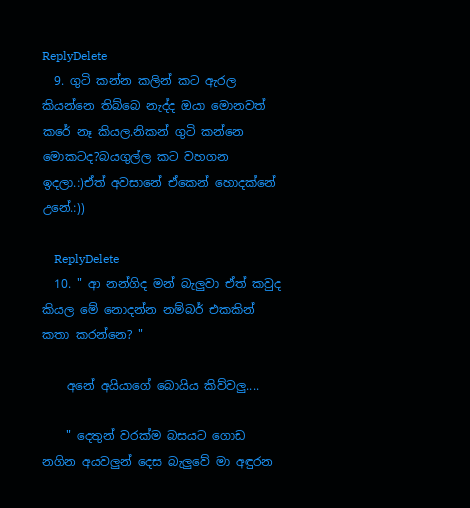ReplyDelete
  9. ගුටි කන්න කලින් කට ඇරල කියන්නෙ තිබ්බෙ නැද්ද ඔයා මොනවත් කරේ නෑ කියල.නිකන් ගුටි කන්නෙ මොකටද?බයගුල්ල කට වහගන ඉදලා.:)ඒත් අවසානේ ඒකෙන් හොදක්නේ උනේ.:))

    ReplyDelete
  10. " ආ නන්ගිද මන් බැලුවා ඒත් කවුද කියල මේ නොදන්න නම්බර් එකකින් කතා කරන්නෙ? "

    අනේ අයියාගේ බොයිය කිව්වලු....

    " දෙතුන් වරක්ම බසයට ගොඩ නගින අයවලුන් දෙස බැලුවේ මා අඳුරන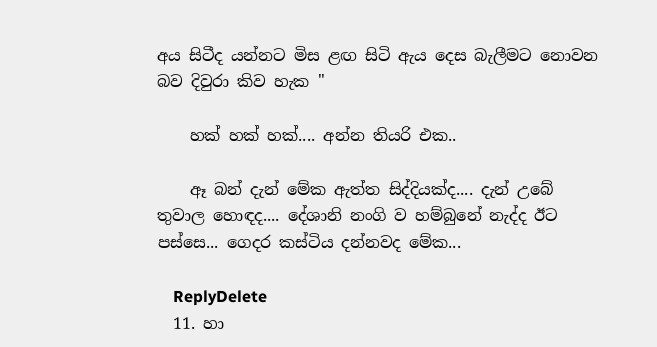අය සිටීද යන්නට මිස ළඟ සිටි ඇය දෙස බැලීමට නොවන බව දිවුරා කිව හැක "

    හක් හක් හක්.... අන්න තියරි එක..

    ඈ බන් දැන් මේක ඇත්ත සිද්දියක්ද.... දැන් උබේ තුවාල හොඳද.... දේශානි නංගි ව හම්බුනේ නැද්ද ඊට පස්සෙ... ගෙදර කස්ටිය දන්නවද මේක...

    ReplyDelete
  11. හා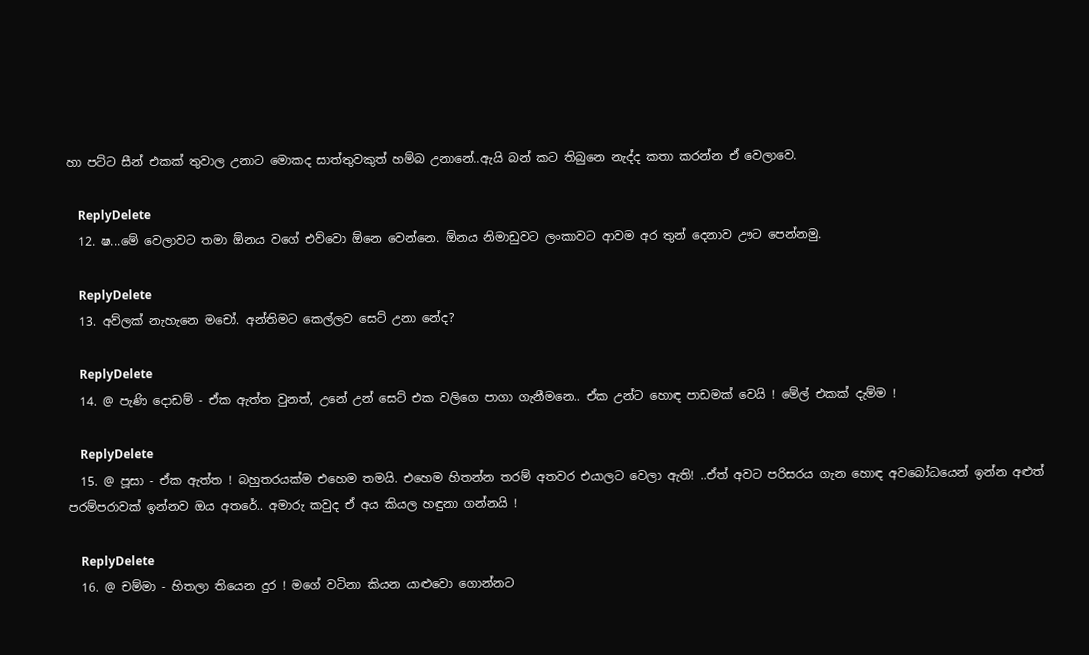හා පට්ට සීන් එකක් තුවාල උනාට මොකද සාත්තුවකුත් හම්බ උනානේ..ඇයි බන් කට තිබුනෙ නැද්ද කතා කරන්න ඒ වෙලාවෙ.

    ReplyDelete
  12. ෂ...මේ වෙලාවට තමා ඕනය වගේ එව්වො ඕනෙ වෙන්නෙ. ඕනය නිමාඩුවට ලංකාවට ආවම අර තුන් දෙනාව ඌට පෙන්නමු.

    ReplyDelete
  13. අව්ලක් නැහැනෙ මචෝ. අන්තිමට කෙල්ලව සෙට් උනා නේද?

    ReplyDelete
  14. @ පැණි දොඩම් - ඒක ඇත්ත වුනත්, උනේ උන් සෙට් එක වලිගෙ පාගා ගැනීමනෙ.. ඒක උන්ට හොඳ පාඩමක් වෙයි ! මේල් එකක් දැම්ම !

    ReplyDelete
  15. @ පූසා - ඒක ඇත්ත ! බහුතරයක්ම එහෙම තමයි. එහෙම හිතන්න තරම් අතවර එයාලට වෙලා ඇති! ..ඒත් අවට පරිසරය ගැන හොඳ අවබෝධයෙන් ඉන්න අළුත් පරම්පරාවක් ඉන්නව ඔය අතරේ.. අමාරු කවුද ඒ අය කියල හඳුනා ගන්නයි !

    ReplyDelete
  16. @ චම්මා - හිතලා තියෙන දුර ! මගේ වටිනා කියන යාළුවො ගොන්නට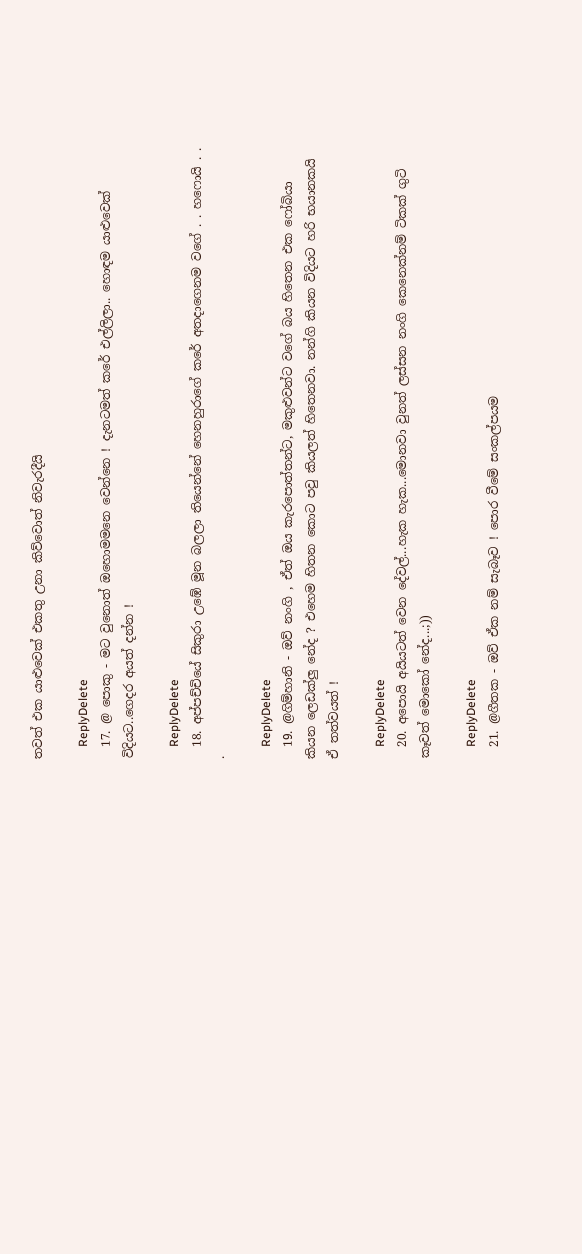තවත් එක යාළුවෙක් එකතු උනා කිව්වොත් නිවැරදීයි

    ReplyDelete
  17. @ පොකු - මට වුනොත් ඔහොමමනෙ වෙන්නෙ ! දැනටමත් කරේ එල්ලිලා.. හොඳම යාළුවෙක් විදියට..ගෙදර අයත් දන්න !

    ReplyDelete
  18. අප්පච්චියේ සිකුරා උඹේ මූන බලලා තියෙන්නේ හෙනහුරාගේ කරේ අතදාගෙනම වගේ . . හෆොයි . . .

    ReplyDelete
  19. @ගිම්හානි - ඔව් නංගි , ඒත් ඔය කැරපොත්තන්ට, මකුළුවන්ට වගේ බය හිතෙන එක ෆෝබියා කියන ලෙඩක්ලු නේද ? එහෙම හිතන කොට පවු කියලත් හිතෙනවා. නන්ගි කියන විදියට හරි භයානකයි ඒ තත්වයත් !

    ReplyDelete
  20. අපොයි අයියටත් වෙන දේවල්...හැක හැක...මොනවා වුනත් ලස්සන නංගි කෙනෙක්නම් ටිකක් ගුටි කෑවත් මොකෝ නේද...;))

    ReplyDelete
  21. @ගීතක - ඔව් ඒක නම් සැබෑව ! පොර වීමේ සංකල්පයම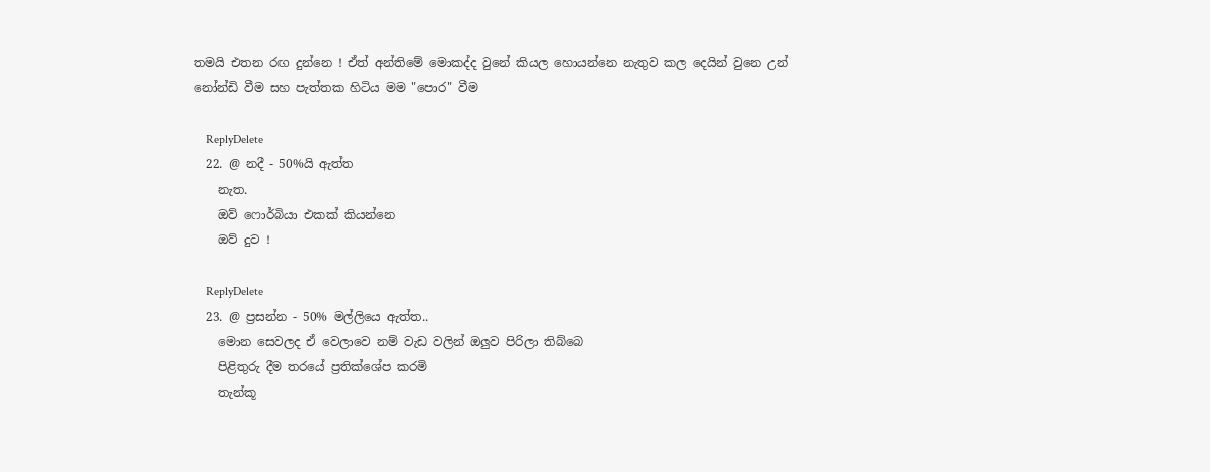තමයි එතන රඟ දුන්නෙ ! ඒත් අන්තිමේ මොකද්ද වුනේ කියල හොයන්නෙ නැතුව කල දෙයින් වුනෙ උන් නෝන්ඩි වීම සහ පැත්තක හිටිය මම "පොර" වීම

    ReplyDelete
  22. @ නදී - 50%යි ඇත්ත
    නැත.
    ඔව් ෆොර්බියා එකක් කියන්නෙ
    ඔව් දුව !

    ReplyDelete
  23. @ ප්‍රසන්න - 50% මල්ලියෙ ඇත්ත..
    මොන සෙවලද ඒ වෙලාවෙ නම් වැඩ වලින් ඔලුව පිරිලා තිබ්බෙ
    පිළිතුරු දීම තරයේ ප්‍රතික්ශේප කරමි
    තැන්කූ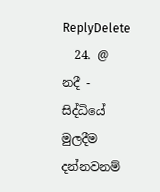ReplyDelete
  24. @ නදී - සිද්ධියේ මුලදීම දන්නවනම්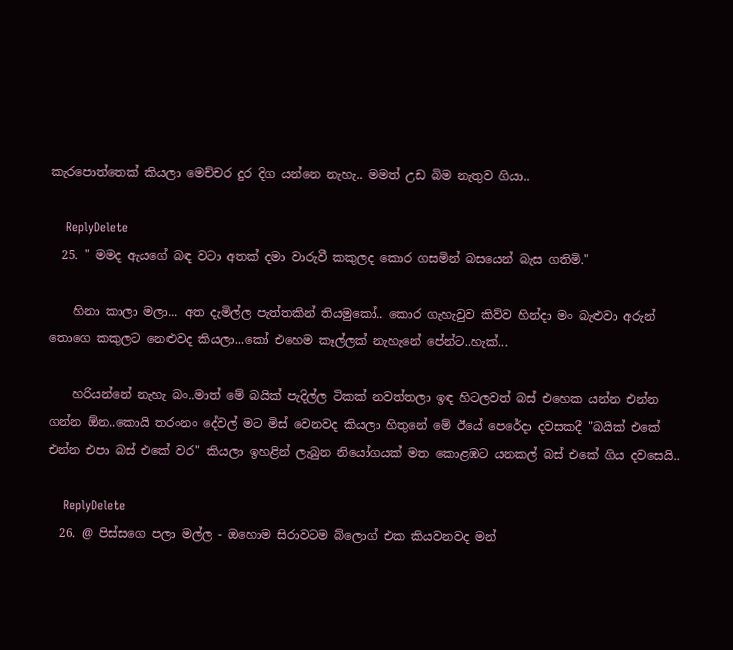කැරපොත්තෙක් කියලා මෙච්චර දුර දිග යන්නෙ නැහැ.. මමත් උඩ බිම නැතුව ගියා..

    ReplyDelete
  25. " මමද ඇයගේ බඳ වටා අතක් දමා වාරුවී කකුලද කොර ගසමින් බසයෙන් බැස ගතිමි."

    හිනා කාලා මලා... අත දැමිල්ල පැත්තකින් තියමුකෝ.. කො‍ර ගැහැවුව කිව්ව හින්දා මං බැළුවා අරුන් තොගෙ කකුලට නෙළුවද කියලා...කෝ එහෙම කෑල්ලක් නැහැනේ පේන්ට..හැක්...

    හරියන්නේ නැහැ බං..මාත් මේ බයික් පැදිල්ල ටිකක් නවත්තලා ඉඳ හිටලවත් බස් එහෙක යන්න එන්න ගන්න ඕන..කොයි තරංනං දේවල් මට මිස් වෙනවද කියලා හිතුනේ මේ ඊයේ පෙරේදා දවසකදී "බයික් එකේ එන්න එපා බස් එකේ වර" කියලා ඉහළින් ලැබුන නියෝගයක් මත කොළඹට යනකල් බස් එකේ ගිය දවසෙයි..

    ReplyDelete
  26. @ පිස්සගෙ පලා මල්ල - ඔහොම සිරාවටම බ්ලොග් එක කියවනවද මන්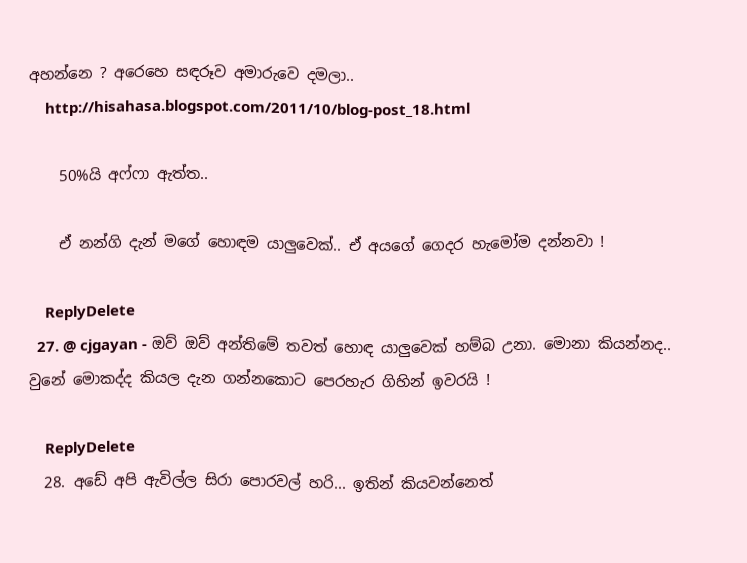අහන්නෙ ? අරෙහෙ සඳරූව අමාරුවෙ දමලා..
    http://hisahasa.blogspot.com/2011/10/blog-post_18.html

    50%යි අෆ්ෆා ඇත්ත..

    ඒ නන්ගි දැන් මගේ හොඳම යාලුවෙක්.. ඒ අයගේ ගෙදර හැමෝම දන්නවා !

    ReplyDelete
  27. @ cjgayan - ඔව් ඔව් අන්තිමේ තවත් හොඳ යාලුවෙක් හම්බ උනා. මොනා කියන්නද.. වුනේ මොකද්ද කියල දැන ගන්නකොට පෙරහැර ගිහින් ඉවරයි !

    ReplyDelete
  28. අඩේ අපි ඇවිල්ල සිරා පොරවල් හරි... ඉතින් කියවන්නෙත්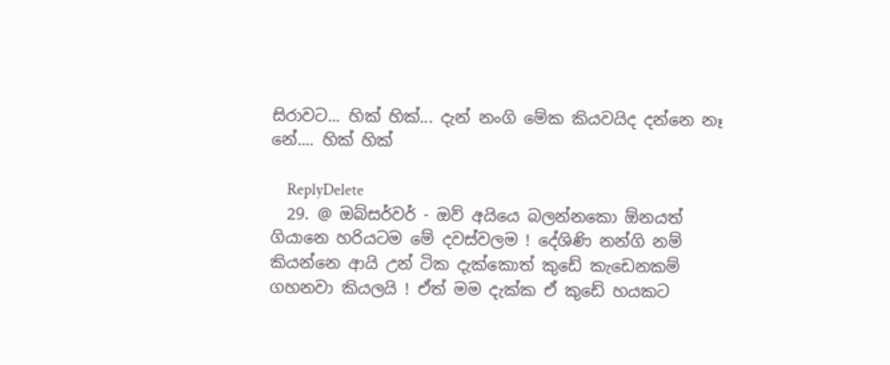සිරාවට... හික් හික්... දැන් නංගි මේක කියවයිද දන්නෙ නෑ නේ.... හික් හික්

    ReplyDelete
  29. @ ඔබ්සර්වර් - ඔව් අයියෙ බලන්නකො ඕනයත් ගියානෙ හරියටම මේ දවස්වලම ! දේශිණි නන්ගි නම් කියන්නෙ ආයි උන් ටික දැක්කොත් කුඩේ කැඩෙනකම් ගහනවා කියලයි ! ඒත් මම දැක්ක ඒ කුඩේ හයකට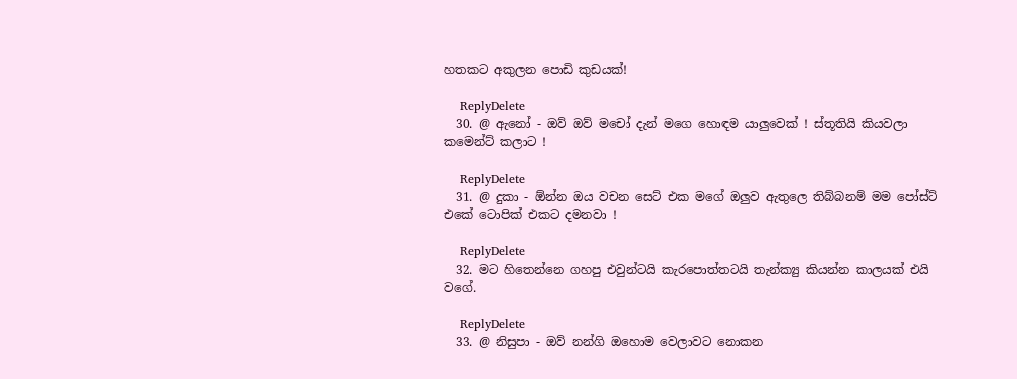හතකට අකුලන පොඩි කුඩයක්!

    ReplyDelete
  30. @ ඇනෝ - ඔව් ඔව් මචෝ දැන් මගෙ හොඳම යාලුවෙක් ! ස්තූතියි කියවලා කමෙන්ට් කලාට !

    ReplyDelete
  31. @ දුකා - ඕන්න ඔය වචන සෙට් එක මගේ ඔලුව ඇතුලෙ තිබ්බනම් මම පෝස්ට් එකේ ටොපික් එකට දමනවා !

    ReplyDelete
  32. මට හිතෙන්නෙ ගහපු එවුන්ටයි කැරපොත්තටයි තැන්ක්‍යු කියන්න කාලයක් එයි වගේ.

    ReplyDelete
  33. @ නිසුපා - ඔව් නන්ගි ඔහොම වෙලාවට නොකන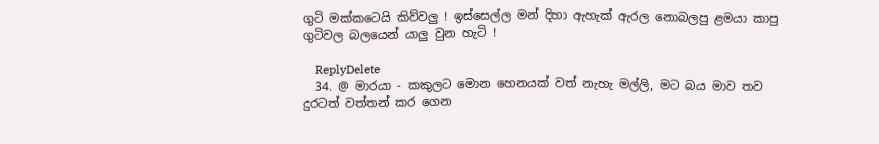ගුටි මක්කටෙයි කිව්වලු ! ඉස්සෙල්ල මන් දිහා ඇහැක් ඇරල නොබලපු ළමයා කාපු ගුටිවල බලයෙන් යාලු වුන හැටි !

    ReplyDelete
  34. @ මාරයා - කකුලට මොන හෙනයක් වත් නැහැ මල්ලි, මට බය මාව තව දුරටත් වත්තන් කර ගෙන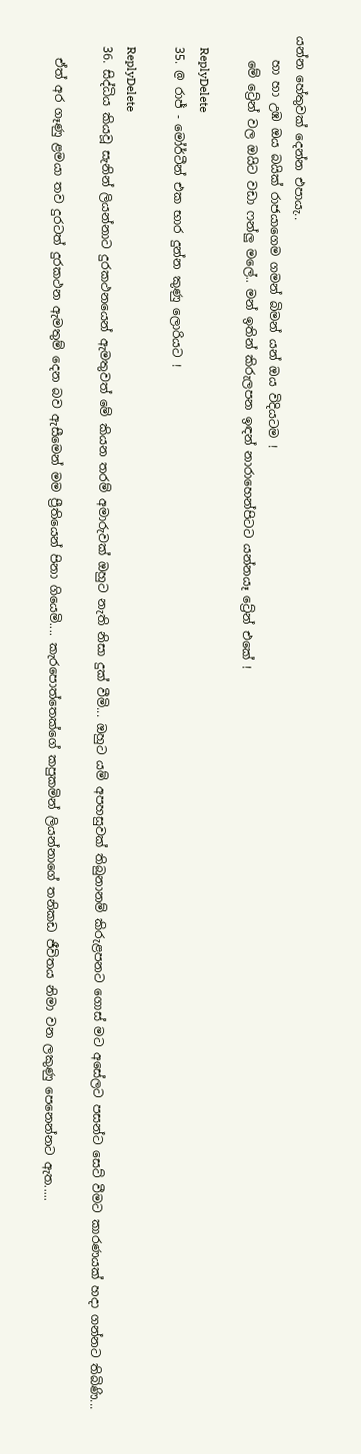යන්න හේතුවක් දෙන්න එපායැ..
    හා හා උඹ ඔය බයික් රාජයාගෙම ගමන් බිමන් යන් ඔය විදියටම !
    මේ ට්‍රේන් වල ඔයිට වඩා ෆන්ලු මලේ.. මන් ඉතින් කිරුලපන ඉඳන් නාරාහෙන්පිටට යන්නයෑ ට්‍රේන් එකේ !

    ReplyDelete
  35. @ රාජ් - මෝර්ටීන් එක භාර දුන්න කුණු ලොරියට !

    ReplyDelete
  36. සිද්ධිය කියවූ සැනින් ලියන්නාට දුරකථනයෙන් ඇමතුවත් මේ කියන තරම් අමාරුවක් ඔහුට නැති නිසා දුක් වීමි... ඔහුට යම් අපහසුවක් තිබුනානම් කිරුළපනට ගොස් මට අසේලට පසන්ට සෙට් වීමට කාරණයක් හදා ගන්නට තිබිණි...

    ඒත් අර ගෑණු ළමයා තව දුරටත් දුරකථන ඇමතුම් දෙන බව ඇසීමෙන් මම ප්‍රීතියෙන් පිනා ගියෙමි.... කැරපොත්තෙක්ගේ කපුකමින් ලියන්නාගේ තනිකඩ ජීවිතය නිමා වන ලකුණු පෙනෙන්නට ඇත.....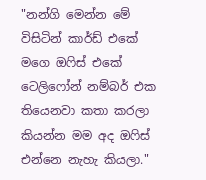"නන්ගි මෙන්න මේ විසිටින් කාර්ඩ් එකේ මගෙ ඔෆිස් එකේ ටෙලිෆෝන් නම්බර් එක තියෙනවා කතා කරලා කියන්න මම අද ඔෆිස් එන්නෙ නැහැ කියලා."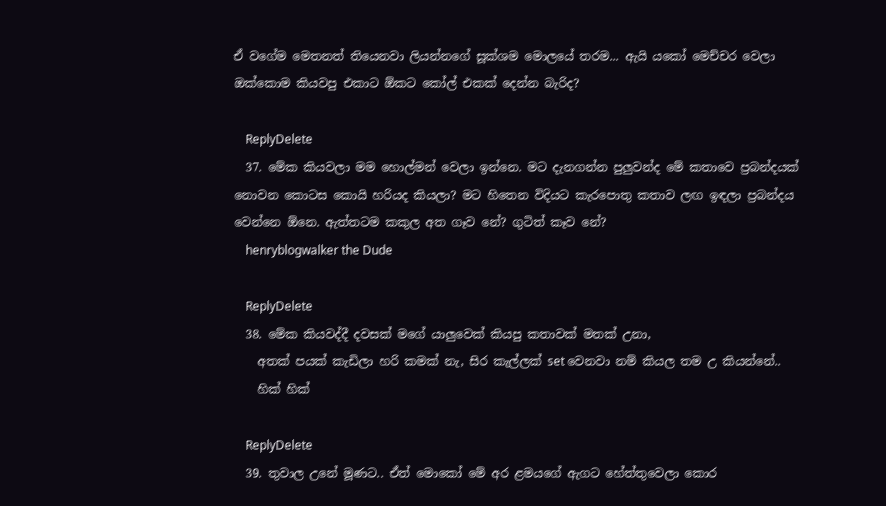ඒ වගේම මෙතනත් තියෙනවා ලියන්නගේ සූක්ශම මොලයේ තරම... ඇයි යකෝ මෙච්චර වෙලා ඔක්කොම කියවපු එකාට ඕකට කෝල් එකක් දෙන්න බැරිද?

    ReplyDelete
  37. මේක කියවලා මම හොල්මන් වෙලා ඉන්නෙ. මට දැනගන්න පුලුවන්ද මේ කතාවෙ ප්‍රබන්දයක් නොවන කොටස කොයි හරියද කියලා? මට හිතෙන විදියට කැරපොතු කතාව ලඟ ඉඳලා ප්‍රබන්දය වෙන්නෙ ඕනෙ. ඇත්තටම කකුල අත ගෑව නේ? ගුටිත් කෑව නේ?
    henryblogwalker the Dude

    ReplyDelete
  38. මේක කියවද්දී දවසක් මගේ යාලුවෙක් කියපු කතාවක් මතක් උනා,
    අතක් පයක් කැඩිලා හරි කමක් නැ, සිර කැල්ලක් set වෙනවා නම් කියල තම උ කියන්නේ..
    හික් හික්

    ReplyDelete
  39. තුවාල උනේ මූණට.. ඒත් මොකෝ මේ අර ළමයගේ ඇගට හේත්තුවෙලා කොර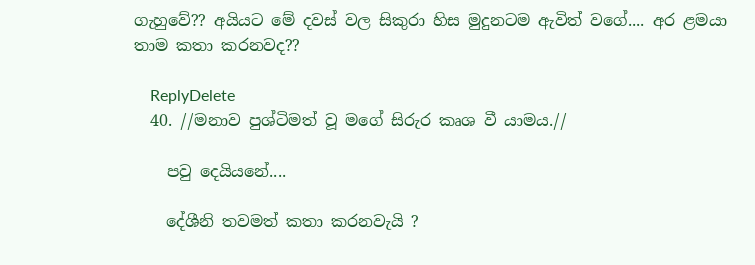ගැහුවේ?? අයියට මේ දවස් වල සිකුරා හිස මුදුනටම ඇවිත් වගේ.... අර ළමයා තාම කතා කරනවද??

    ReplyDelete
  40. //මනාව පුශ්ටිමත් වූ මගේ සිරුර කෘශ වී යාමය.//

    පවු දෙයියනේ....

    දේශීනි තවමත් කතා කරනවැයි ?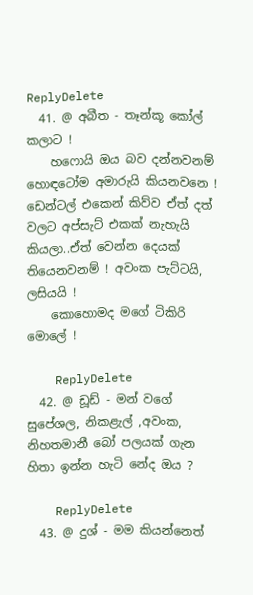ReplyDelete
  41. @ අබීත - තෑන්කූ කෝල් කලාට !
    හෆොයි ඔය බව දන්නවනම් හොඳටෝම අමාරුයි කියනවනෙ ! ඩෙන්ටල් එකෙන් කිව්ව ඒත් දත් වලට අප්සැට් එකක් නැහැයි කියලා..ඒත් වෙන්න දෙයක් තියෙනවනම් ! අවංක පැට්ටයි, ලසියයි !
    කොහොමද මගේ ටිකිරි මොලේ !

    ReplyDelete
  42. @ ඩූඩ් - මන් වගේ සුපේශල, නිකළැල් ,අවංක, නිහතමානී බෝ පලයක් ගැන හිතා ඉන්න හැටි නේද ඔය ?

    ReplyDelete
  43. @ දුශ් - මම කියන්නෙත්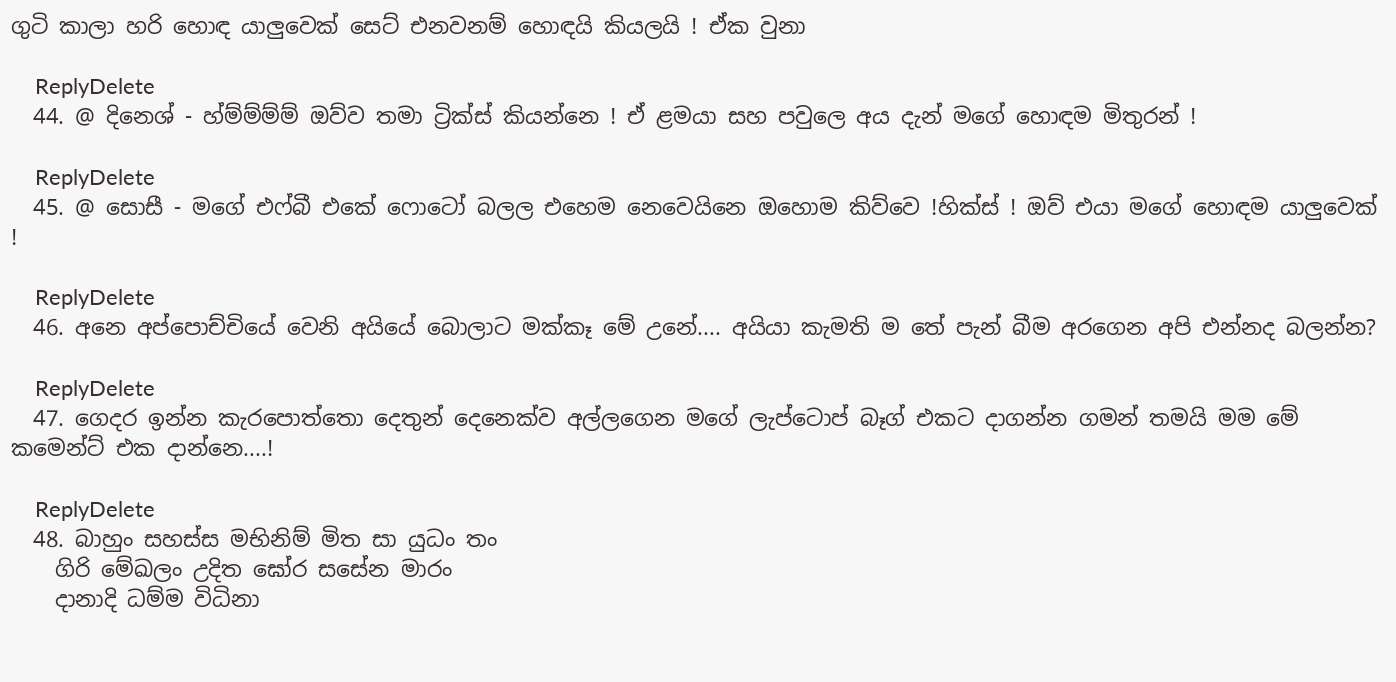ගුටි කාලා හරි හොඳ යාලුවෙක් සෙට් එනවනම් හොඳයි කියලයි ! ඒක වුනා

    ReplyDelete
  44. @ දිනෙශ් - හ්ම්ම්ම්ම් ඔව්ව තමා ට්‍රික්ස් කියන්නෙ ! ඒ ළමයා සහ පවුලෙ අය දැන් මගේ හොඳම මිතුරන් !

    ReplyDelete
  45. @ සොසී - මගේ එෆ්බී එකේ ෆොටෝ බලල එහෙම නෙවෙයිනෙ ඔහොම කිව්වෙ !හික්ස් ! ඔව් එයා මගේ හොඳම යාලුවෙක් !

    ReplyDelete
  46. අනෙ අප්පොච්චියේ වෙනි අයියේ බොලාට මක්කෑ මේ උනේ.... අයියා කැමති ම තේ පැන් බීම අරගෙන අපි එන්නද බලන්න?

    ReplyDelete
  47. ගෙදර ඉන්න කැරපොත්තො දෙතුන් දෙනෙක්ව අල්ලගෙන මගේ ලැප්ටොප් බෑග් එකට දාගන්න ගමන් තමයි මම මේ කමෙන්ට් එක දාන්නෙ....!

    ReplyDelete
  48. බාහුං සහස්ස මභිනිම් මිත සා යුධං තං
    ගිරි මේඛලං උදිත ඝෝර සසේන මාරං
    දානාදි ධම්ම විධිනා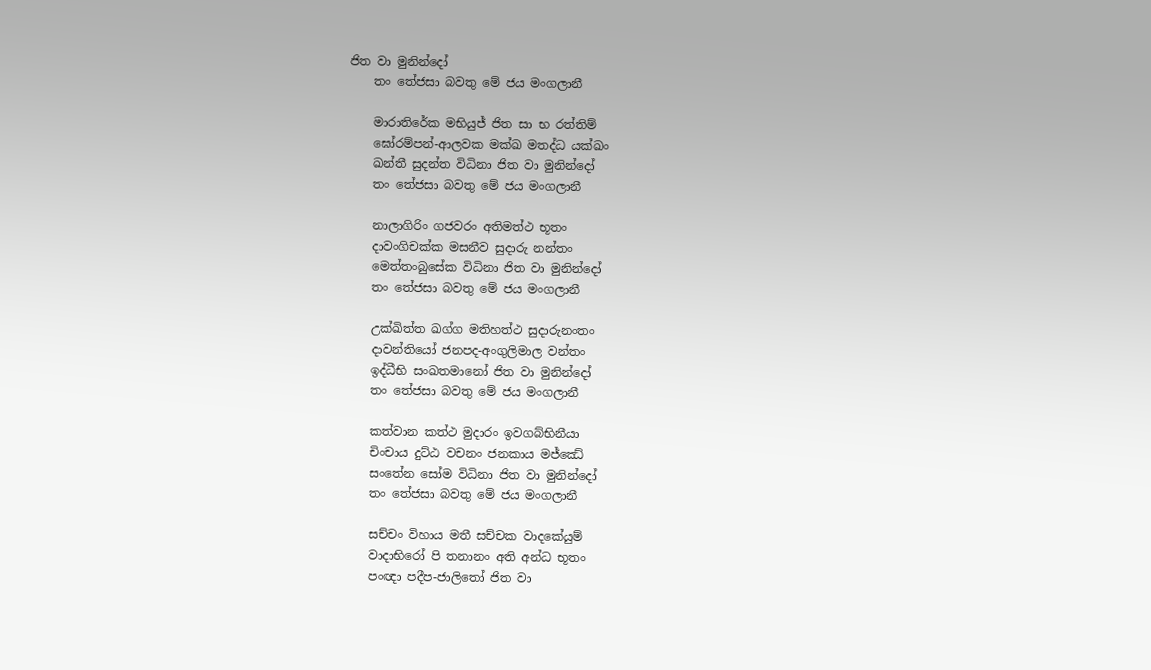ජිත වා මුනින්දෝ
    තං තේජසා බවතු මේ ජය මංගලානී

    මාරාතිරේක මභියුජ් ජිත සා භ රත්තිම්
    ඝෝරම්පන්-ආලවක මක්ඛ මතද්ධ යක්ඛං
    ඛන්තී සුදන්ත විධිනා ජිත වා මුනින්දෝ
    තං තේජසා බවතු මේ ජය මංගලානී

    නාලාගිරිං ගජවරං අතිමත්ථ භූතං
    දාවංගිචක්ක මසනීව සුදාරු නන්තං
    මෙත්තංබුසේක විධිනා ජිත වා මුනින්දෝ
    තං තේජසා බවතු මේ ජය මංගලානී

    උක්ඛිත්ත ඛග්ග මතිහත්ථ සුදාරුනංතං
    දාවන්තියෝ ජනපද-අංගුලිමාල වන්තං
    ඉද්ධීභි සංඛතමානෝ ජිත වා මුනින්දෝ
    තං තේජසා බවතු මේ ජය මංගලානී

    කත්වාන කත්ථ මුදාරං ඉවගබ්භිනීයා
    චිංචාය දුට්ඨ වචනං ජනකාය මජ්ඣේ
    සංතේන සෝම විධිනා ජිත වා මුනින්දෝ
    තං තේජසා බවතු මේ ජය මංගලානී

    සච්චං විහාය මතී සච්චක වාදකේයුම්
    වාදාභිරෝ පි තනානං අති අන්ධ භූතං
    පංඥා පදීප-ජාලිතෝ ජිත වා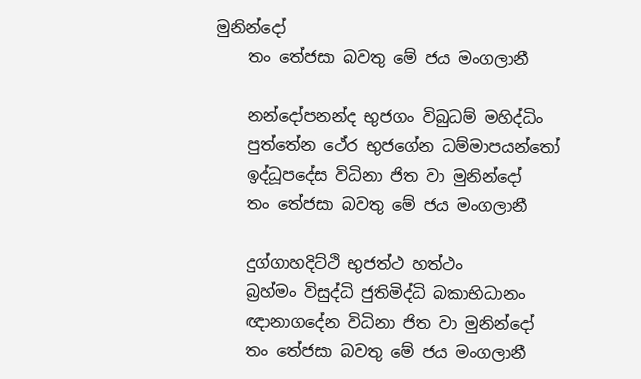මුනින්දෝ
    තං තේජසා බවතු මේ ජය මංගලානී

    නන්දෝපනන්ද භුජගං විබුධම් මහිද්ධිං
    පුත්තේන ථේර භුජගේන ධම්මාපයන්තෝ
    ඉද්ධූපදේස විධිනා ජිත වා මුනින්දෝ
    තං තේජසා බවතු මේ ජය මංගලානී

    දුග්ගාහදිට්ථි භුජත්ථ හත්ථං
    බ්‍රහ්මං විසුද්ධි ජුතිමිද්ධි බකාභිධානං
    ඥානාගදේන විධිනා ජිත වා මුනින්දෝ
    තං තේජසා බවතු මේ ජය මංගලානී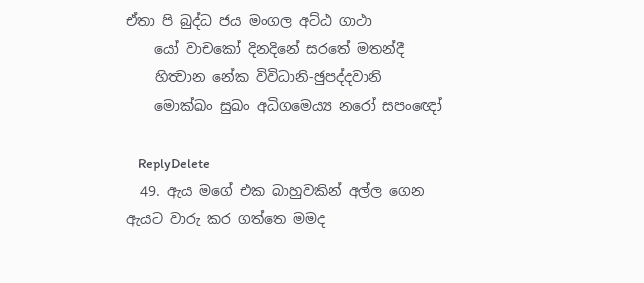ඒතා පි බුද්ධ ජය මංගල අට්ඨ ගාථා
    යෝ වාචකෝ දිනදිනේ සරතේ මතන්දී
    හිත්‍වාන නේක විවිධානි-ඡුපද්දවානි
    මොක්ඛං සුඛං අධිගමෙය්‍ය නරෝ සපංඥෝ

    ReplyDelete
  49. ඇය මගේ එක බාහුවකින් අල්ල ගෙන ඇයට වාරු කර ගත්තෙ මමද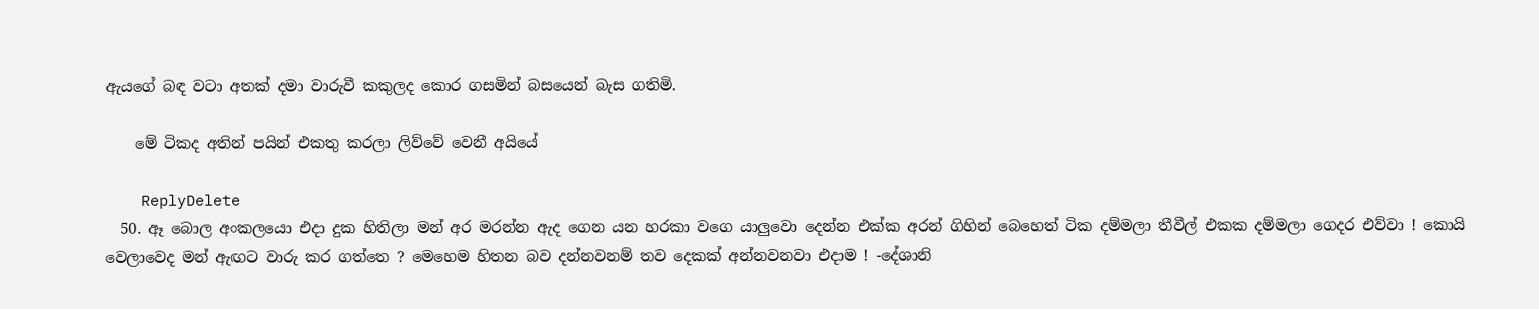ඇයගේ බඳ වටා අතක් දමා වාරුවී කකුලද කොර ගසමින් බසයෙන් බැස ගතිමි.

    මේ ටිකද අතින් පයින් එකතු කරලා ලිව්වේ වෙනී අයියේ

    ReplyDelete
  50. ඈ බොල අංකලයො එදා දුක හිතිලා මන් අර මරන්න ඇද ගෙන යන හරකා වගෙ යාලුවො දෙන්න එක්ක අරන් ගිහින් බෙහෙත් ටික දම්මලා තීවීල් එකක දම්මලා ගෙදර එව්වා ! කොයි වෙලාවෙද මන් ඇඟට වාරු කර ගත්තෙ ? මෙහෙම හිතන බව දන්නවනම් තව දෙකක් අන්නවනවා එදාම ! -දේශානි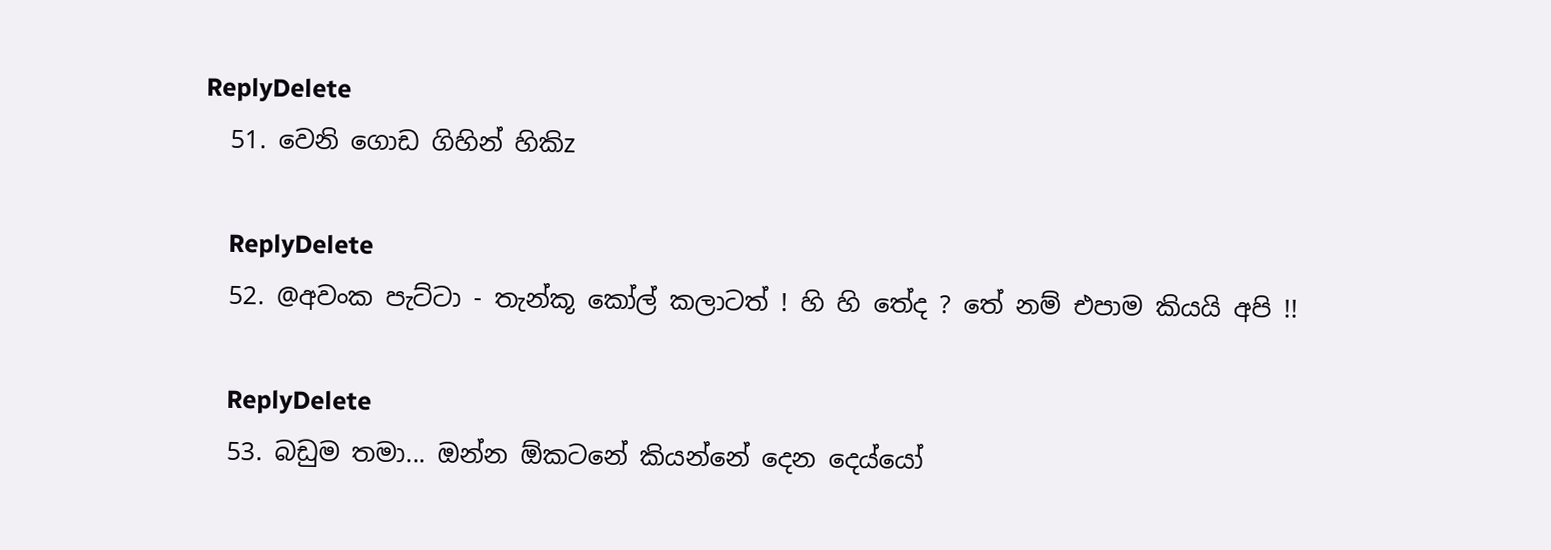ReplyDelete
  51. වෙනි ගොඩ ගිහින් හිකිz

    ReplyDelete
  52. @අවංක පැට්ටා - තැන්කූ කෝල් කලාටත් ! හි හි තේද ? තේ නම් එපාම කියයි අපි !!

    ReplyDelete
  53. බඩුම තමා... ඔන්න ඕකටනේ කියන්නේ දෙන දෙය්යෝ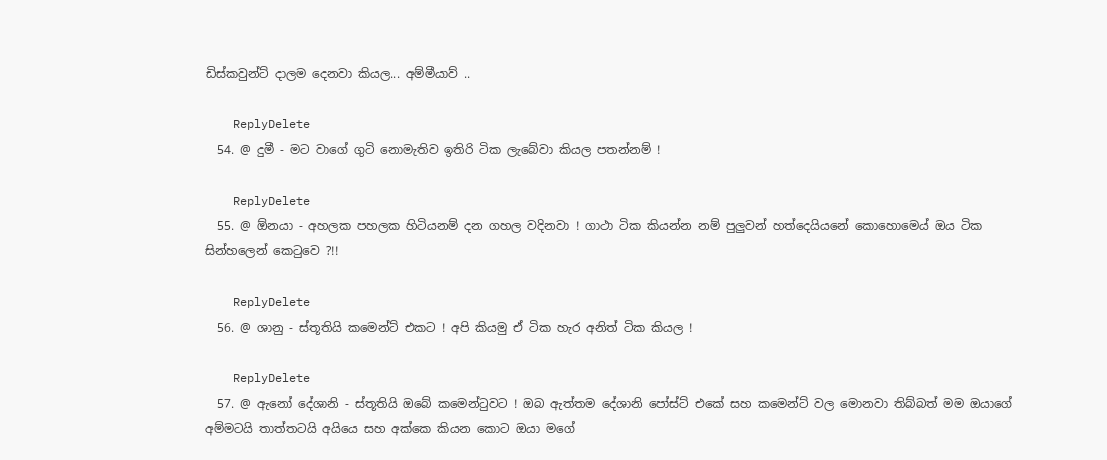ඩිස්කවුන්ට් දාලම දෙනවා කියල... අම්මීයාව් ..

    ReplyDelete
  54. @ දුමී - මට වාගේ ගුටි නොමැතිව ඉතිරි ටික ලැබේවා කියල පතන්නම් !

    ReplyDelete
  55. @ ඕනයා - අහලක පහලක හිටියනම් දන ගහල වදිනවා ! ගාථා ටික කියන්න නම් පුලුවන් හත්දෙයියනේ කොහොමෙය් ඔය ටික සින්හලෙන් කෙටුවෙ ?!!

    ReplyDelete
  56. @ ශානු - ස්තූතියි කමෙන්ට් එකට ! අපි කියමු ඒ ටික හැර අනිත් ටික කියල !

    ReplyDelete
  57. @ ඇනෝ දේශානි - ස්තූතියි ඔබේ කමෙන්ටුවට ! ඔබ ඇත්තම දේශානි පෝස්ට් එකේ සහ කමෙන්ට් වල මොනවා තිබ්බත් මම ඔයාගේ අම්මටයි තාත්තටයි අයියෙ සහ අක්කෙ කියන කොට ඔයා මගේ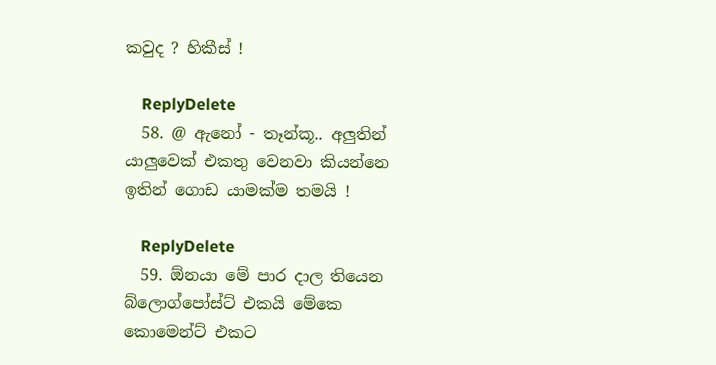කවුද ? හිකීස් !

    ReplyDelete
  58. @ ඇනෝ - තෑන්කූ.. අලුතින් යාලුවෙක් එකතු වෙනවා කියන්නෙ ඉතින් ගොඩ යාමක්ම තමයි !

    ReplyDelete
  59. ඕනයා මේ පාර දාල තියෙන බ්ලොග්පෝස්ට් එකයි මේකෙ කොමෙන්ට් එකට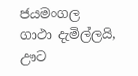ජයමංගල ගාථා දැමිල්ලයි, ඌට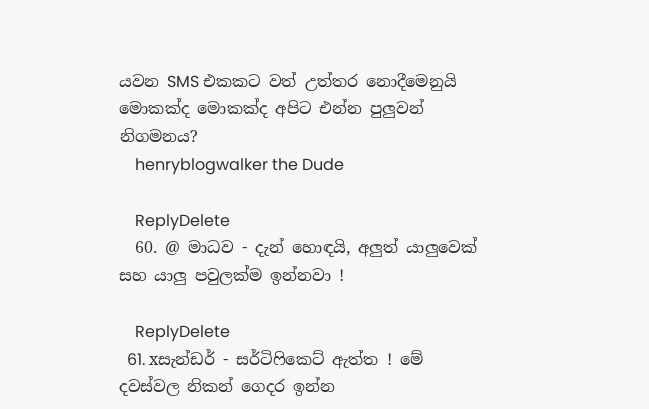යවන SMS එකකට වත් උත්තර නොදීමෙනුයි මොකක්ද මොකක්ද අපිට එන්න පුලුවන් නිගමනය?
    henryblogwalker the Dude

    ReplyDelete
  60. @ මාධව - දැන් හොඳයි, අලුත් යාලුවෙක් සහ යාලු පවුලක්ම ඉන්නවා !

    ReplyDelete
  61. xසැන්ඩර් - සර්ටිෆිකෙට් ඇත්ත ! මේ දවස්වල නිකන් ගෙදර ඉන්න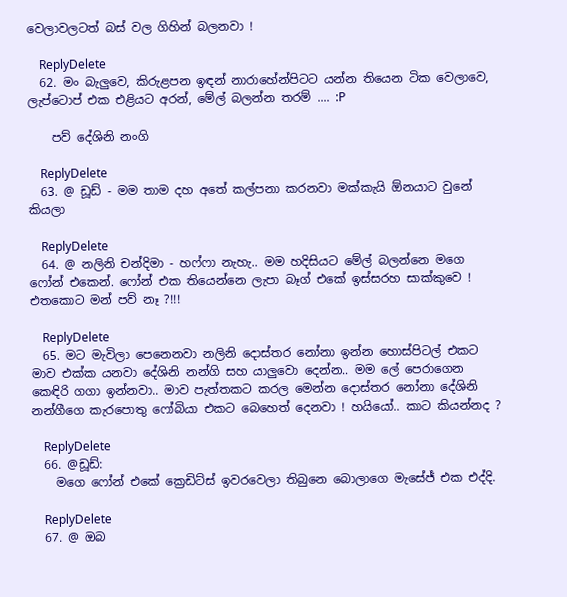වෙලාවලටත් බස් වල ගිහින් බලනවා !

    ReplyDelete
  62. මං බැලුවෙ, කිරුළපන ඉඳන් නාරාහේන්පිටට යන්න තියෙන ටික වෙලාවෙ, ලැප්ටොප් එක එළියට අරන්, මේල් බලන්න තරම් .... :P

    පව් දේශිනි නංගි

    ReplyDelete
  63. @ ඩූඩ් - මම තාම දහ අතේ කල්පනා කරනවා මක්කැයි ඕනයාට වුනේ කියලා

    ReplyDelete
  64. @ නලිනි චන්දිමා - හෆ්ෆා නැහැ.. මම හදිසියට මේල් බලන්නෙ මගෙ ෆෝන් එකෙන්. ෆෝන් එක තියෙන්නෙ ලැපා බෑග් එකේ ඉස්සරහ සාක්කුවෙ ! එතකොට මන් පව් නෑ ?!!!

    ReplyDelete
  65. මට මැවිලා පෙනෙනවා නලිනි දොස්තර නෝනා ඉන්න හොස්පිටල් එකට මාව එක්ක යනවා දේශිනි නන්ගි සහ යාලුවො දෙන්න.. මම ලේ පෙරාගෙන කෙඳිරි ගගා ඉන්නවා.. මාව පැත්තකට කරල මෙන්න දොස්තර නෝනා දේශිනි නන්ගීගෙ කැරපොතු ෆෝබියා එකට බෙහෙත් දෙනවා ! හයියෝ.. කාට කියන්නද ?

    ReplyDelete
  66. @ඩූඩ්:
    මගෙ ෆෝන් එකේ ක්‍රෙඩිට්ස් ඉවරවෙලා තිබුනෙ බොලාගෙ මැසේජ් එක එද්දි.

    ReplyDelete
  67. @ ඔබ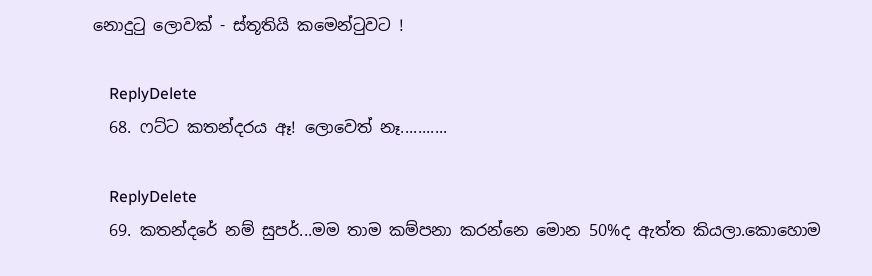නොදුටු ලොවක් - ස්තූතියි කමෙන්ටුවට !

    ReplyDelete
  68. ෆට්ට කතන්දරය ඈ! ලොවෙත් නෑ...........

    ReplyDelete
  69. කතන්දරේ නම් සුපර්...මම තාම කම්පනා කරන්නෙ මොන 50%ද ඇත්ත කියලා.කොහොම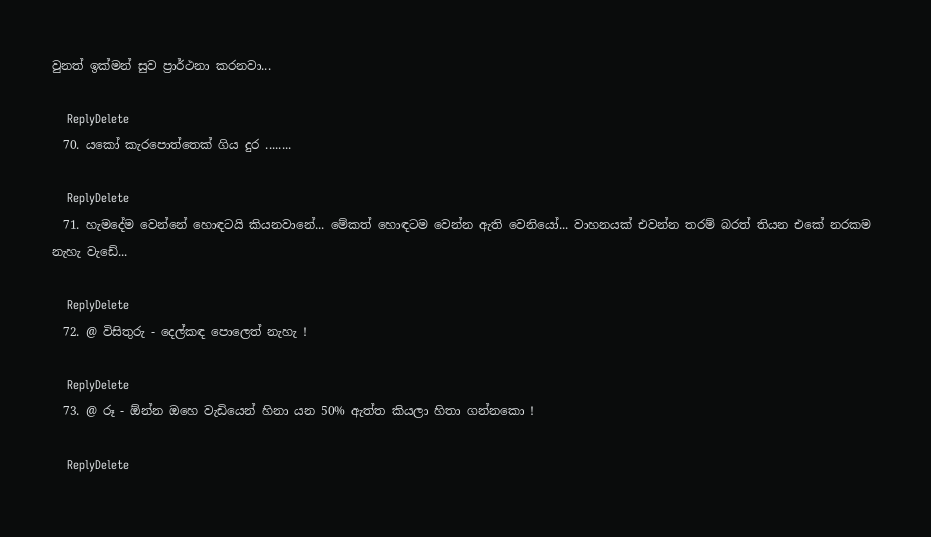වුනත් ඉක්මන් සුව ප්‍රාර්ථනා කරනවා...

    ReplyDelete
  70. යකෝ කැරපොත්තෙක් ගිය දුර ........

    ReplyDelete
  71. හැමදේම වෙන්නේ හොඳටයි කියනවානේ... මේකත් හොඳටම වෙන්න ඇති වෙනියෝ... වාහනයක් එවන්න තරම් බරත් තියන එකේ නරකම නැහැ වැඩේ...

    ReplyDelete
  72. @ විසිතුරු - දෙල්කඳ පොලෙත් නැහැ !

    ReplyDelete
  73. @ රූ - ඕන්න ඔහෙ වැඩියෙන් හිනා යන 50% ඇත්ත කියලා හිතා ගන්නකො !

    ReplyDelete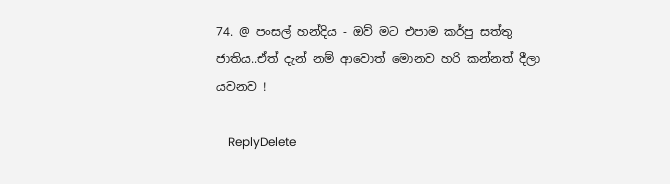74. @ පංසල් හන්දිය - ඔව් මට එපාම කර්පු සත්තු ජාතිය..ඒත් දැන් නම් ආවොත් මොනව හරි කන්නත් දීලා යවනව !

    ReplyDelete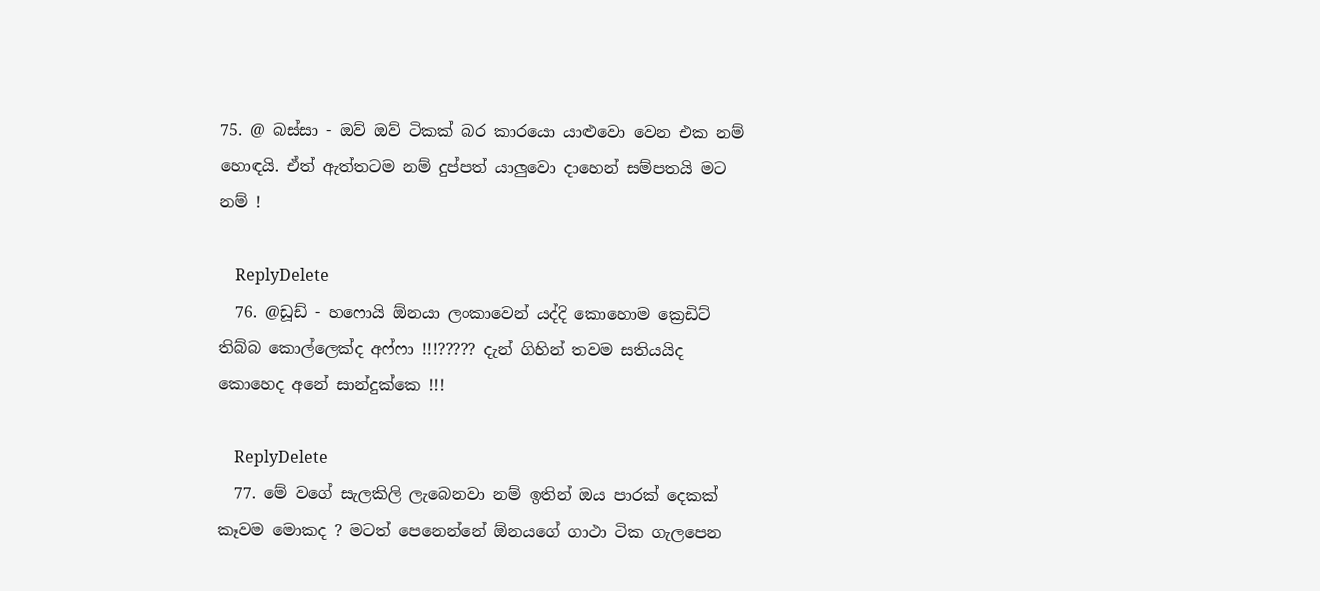75. @ බස්සා - ඔව් ඔව් ටිකක් බර කාරයො යාළුවො වෙන එක නම් හොඳයි. ඒත් ඇත්තටම නම් දුප්පත් යාලුවො දාහෙන් සම්පතයි මට නම් !

    ReplyDelete
  76. @ඩූඩ් - හෆොයි ඕනයා ලංකාවෙන් යද්දි කොහොම ක්‍රෙඩිට් තිබ්බ කොල්ලෙක්ද අෆ්ෆා !!!????? දැන් ගිහින් තවම සතියයිද කොහෙද අනේ සාන්දුක්කෙ !!!

    ReplyDelete
  77. මේ වගේ සැලකිලි ලැබෙනවා නම් ඉතින් ඔය පාරක් දෙකක් කෑවම මොකද ? මටත් පෙනෙන්නේ ඕනයගේ ගාථා ටික ගැලපෙන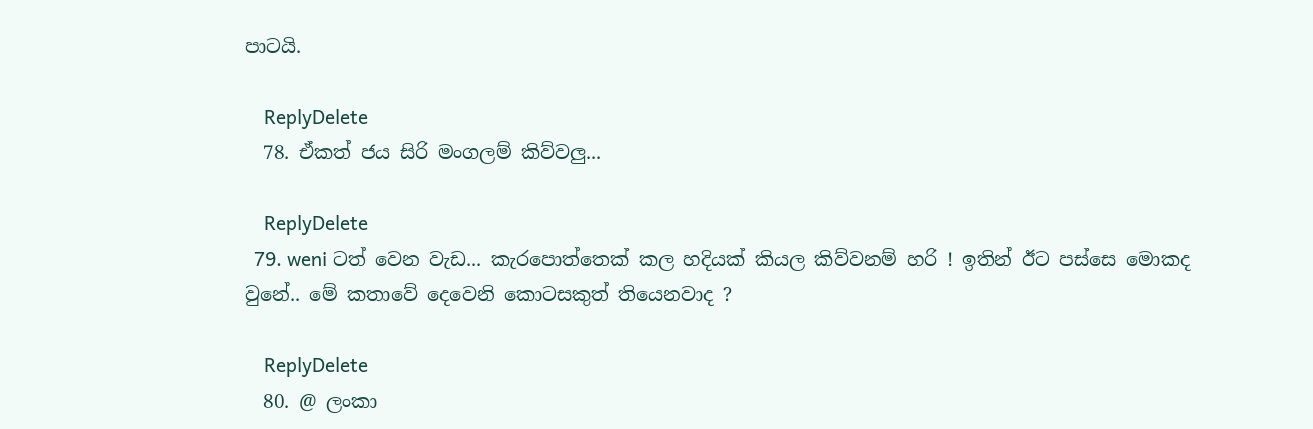පාටයි.

    ReplyDelete
  78. ඒකත් ජය සිරි මංගලම් කිව්වලු...

    ReplyDelete
  79. weni ටත් වෙන වැඩ... කැරපොත්තෙක් කල හදියක් කියල කිව්වනම් හරි ! ඉතින් ඊට පස්සෙ මොකද වුනේ.. මේ කතාවේ දෙවෙනි කොටසකුත් තියෙනවාද ?

    ReplyDelete
  80. @ ලංකා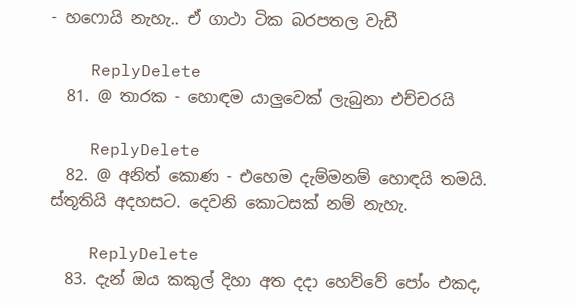- හෆොයි නැහැ.. ඒ ගාථා ටික බරපතල වැඩී

    ReplyDelete
  81. @ තාරක - හොඳම යාලුවෙක් ලැබුනා එච්චරයි

    ReplyDelete
  82. @ අනිත් කොණ - එහෙම දැම්මනම් හොඳයි තමයි. ස්තූතියි අදහසට. දෙවනි කොටසක් නම් නැහැ.

    ReplyDelete
  83. දැන් ඔය කකුල් දිහා අත දදා හෙව්වේ පෝං එකද,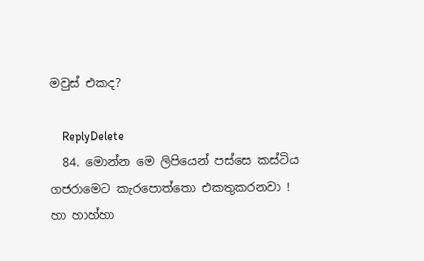මවුස් එකද?

    ReplyDelete
  84. මොන්න මෙ ලිපියෙන් පස්සෙ කස්ටිය ගජරාමෙට කැරපොත්තො එකතුකරනවා ! හා හාහ්හා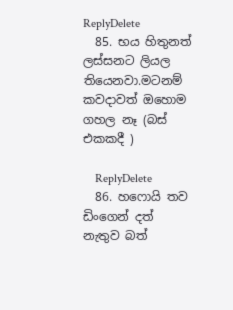ReplyDelete
  85. භය හිතුනත් ලස්සනට ලියල තියෙනවා.මටනම් කවදාවත් ඔහොම ගහල නෑ (බස් එකකදී )

    ReplyDelete
  86. හෆොයි තව ඩිංගෙන් දත් නැතුව බත්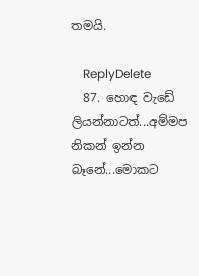තමයි.

    ReplyDelete
  87. හොඳ වැඩේ ලියන්නාටත්...අම්මප නිකන් ඉන්න බෑනේ...මොකට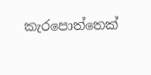කැරපොත්තෙක්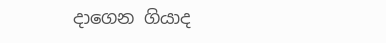දාගෙන ගියාද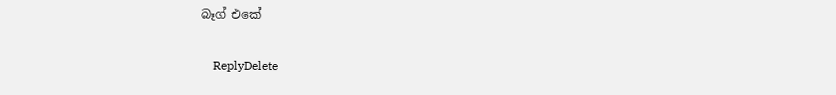බෑග් එකේ

    ReplyDelete